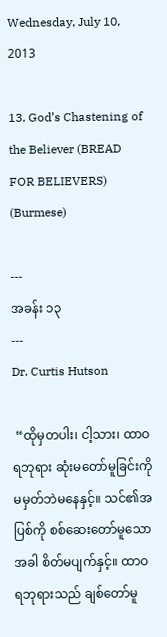Wednesday, July 10, 2013

13. God’s Chastening of the Believer (BREAD FOR BELIEVERS) (Burmese)

---
အခန်း ၁၃
---
Dr. Curtis Hutson

 “ထိုမှတပါး၊ ငါ့သား၊ ထာဝရဘုရား ဆုံးမတော်မူခြင်းကို မမှတ်ဘဲမနေနှင့်။ သင်၏အပြစ်ကို စစ်ဆေးတော်မူသောအခါ စိတ်မပျက်နှင့်။ ထာဝရဘုရားသည် ချစ်တော်မူ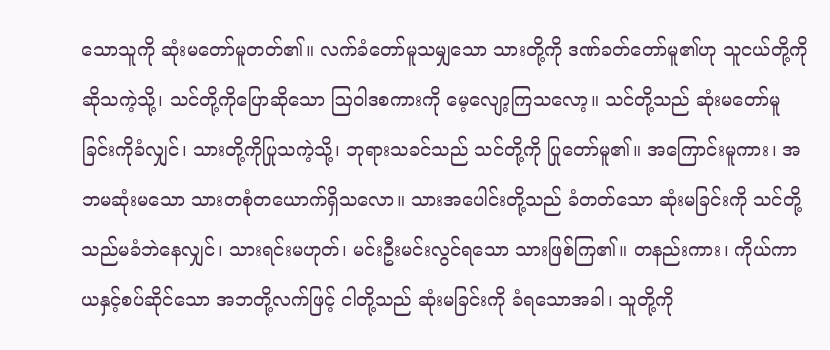သောသူကို ဆုံးမတော်မူတတ်၏။ လက်ခံတော်မူသမျှသော သားတို့ကို ဒဏ်ခတ်တော်မူ၏ဟု သူငယ်တို့ကို ဆိုသကဲ့သို့၊ သင်တို့ကိုပြောဆိုသော ဩဝါဒစကားကို မေ့လျော့ကြသလော့။ သင်တို့သည် ဆုံးမတော်မူခြင်းကိုခံလျှင်၊ သားတို့ကိုပြုသကဲ့သို့၊ ဘုရားသခင်သည် သင်တို့ကို ပြုတော်မူ၏။ အကြောင်းမူကား၊ အဘမဆုံးမသော သားတစုံတယောက်ရှိသလော။ သားအပေါင်းတို့သည် ခံတတ်သော ဆုံးမခြင်းကို သင်တို့သည်မခံဘဲနေလျှင်၊ သားရင်းမဟုတ်၊ မင်းဦးမင်းလွင်ရသော သားဖြစ်ကြ၏။ တနည်းကား၊ ကိုယ်ကာယနှင့်စပ်ဆိုင်သော အဘတို့လက်ဖြင့် ငါတို့သည် ဆုံးမခြင်းကို ခံရသောအခါ၊ သူတို့ကို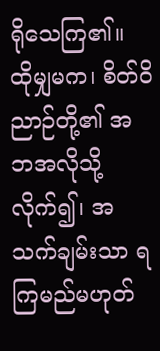ရိုသေကြ၏။ ထိုမျှမက၊ စိတ်ဝိညာဉ်တို့၏ အဘအလိုသို့လိုက်၍၊ အသက်ချမ်းသာ ရကြမည်မဟုတ်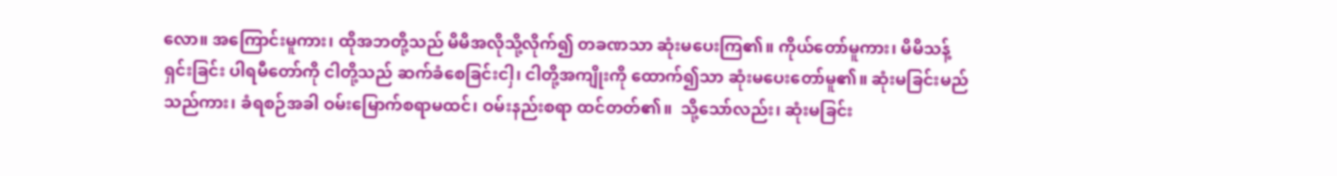လော။ အကြောင်းမူကား၊ ထိုအဘတို့သည် မိမိအလိုသို့လိုက်၍ တခဏသာ ဆုံးမပေးကြ၏။ ကိုယ်တော်မူကား၊ မိမိသန့်ရှင်းခြင်း ပါရမီတော်ကို ငါတို့သည် ဆက်ခံစေခြင်းငါှ၊ ငါတို့အကျိုးကို ထောက်၍သာ ဆုံးမပေးတော်မူ၏။ ဆုံးမခြင်းမည်သည်ကား၊ ခံရစဉ်အခါ ဝမ်းမြောက်စရာမထင်၊ ဝမ်းနည်းစရာ ထင်တတ်၏။  သို့သော်လည်း၊ ဆုံးမခြင်း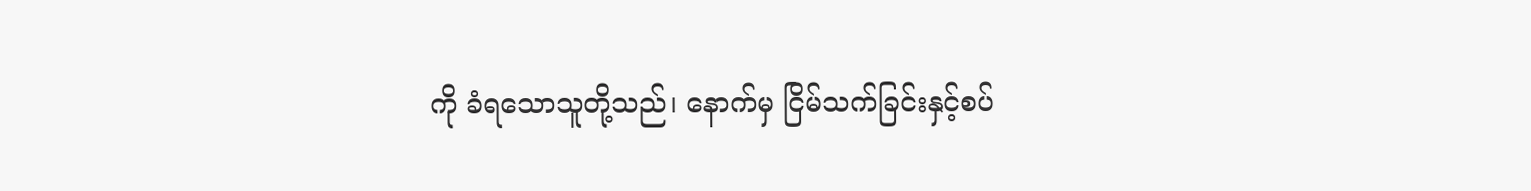ကို ခံရသောသူတို့သည်၊ နောက်မှ ငြိမ်သက်ခြင်းနှင့်စပ်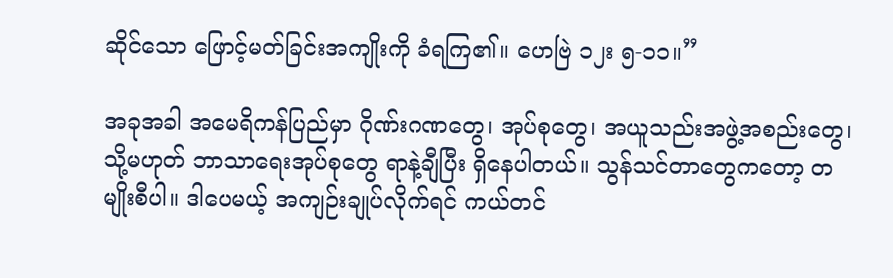ဆိုင်သော ဖြောင့်မတ်ခြင်းအကျိုးကို ခံရကြ၏။ ဟေဗြဲ ၁၂း ၅-၁၁။”

အခုအခါ အမေရိကန်ပြည်မှာ ဂိုဏ်းဂဏတွေ၊ အုပ်စုတွေ၊ အယူသည်းအဖွဲ့အစည်းတွေ၊ သို့မဟုတ် ဘာသာရေးအုပ်စုတွေ ရာနဲ့ချီပြီး ရှိနေပါတယ်။ သွန်သင်တာတွေကတော့ တမျိုးစီပါ။ ဒါပေမယ့် အကျဉ်းချုပ်လိုက်ရင် ကယ်တင်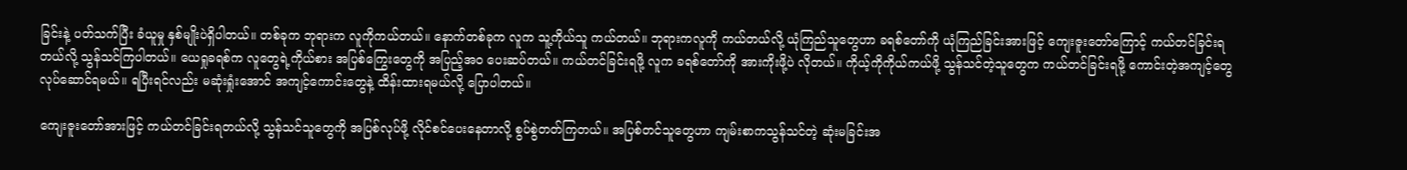ခြင်းနဲ့ ပတ်သက်ပြီး ခံယူမှု နှစ်မျိုးပဲရှိပါတယ်။ တစ်ခုက ဘုရားက လူကိုကယ်တယ်။ နောက်တစ်ခုက လူက သူ့ကိုယ်သူ ကယ်တယ်။ ဘုရားကလူကို ကယ်တယ်လို့ ယုံကြည်သူတွေဟာ ခရစ်တော်ကို ယုံကြည်ခြင်းအားဖြင့် ကျေးဇူးတော်ကြောင့် ကယ်တင်ခြင်းရတယ်လို့ သွန်သင်ကြပါတယ်။ ယေရှုခရစ်က လူတွေရဲ့ကိုယ်စား အပြစ်ကြွေးတွေကို အပြည့်အဝ ပေးဆပ်တယ်။ ကယ်တင်ခြင်းရဖို့ လူက ခရစ်တော်ကို အားကိုးဖို့ပဲ လိုတယ်။ ကိုယ့်ကိုကိုယ်ကယ်ဖို့ သွန်သင်တဲ့သူတွေက ကယ်တင်ခြင်းရဖို့ ကောင်းတဲ့အကျင့်တွေ လုပ်ဆောင်ရမယ်။ ရပြီးရင်လည်း မဆုံးရှုံးအောင် အကျင့်ကောင်းတွေနဲ့ ထိန်းထားရမယ်လို့ ပြောပါတယ်။

ကျေးဇူးတော်အားဖြင့် ကယ်တင်ခြင်းရတယ်လို့ သွန်သင်သူတွေကို အပြစ်လုပ်ဖို့ လိုင်စင်ပေးနေတာလို့ စွပ်စွဲတတ်ကြတယ်။ အပြစ်တင်သူတွေဟာ ကျမ်းစာကသွန်သင်တဲ့ ဆုံးမခြင်းအ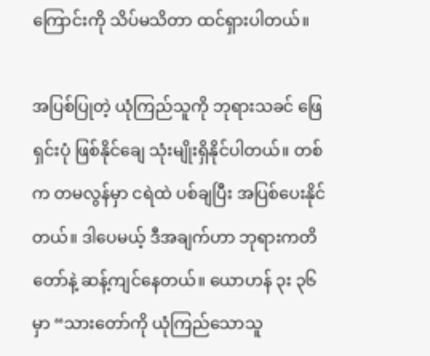ကြောင်းကို သိပ်မသိတာ ထင်ရှားပါတယ်။

အပြစ်ပြုတဲ့ ယုံကြည်သူကို ဘုရားသခင် ဖြေရှင်းပုံ ဖြစ်နိုင်ချေ သုံးမျိုးရှိနိုင်ပါတယ်။ တစ်က တမလွန်မှာ ငရဲထဲ ပစ်ချပြီး အပြစ်ပေးနိုင်တယ်။ ဒါပေမယ့် ဒီအချက်ဟာ ဘုရားကတိတော်နဲ့ ဆန့်ကျင်နေတယ်။ ယောဟန် ၃း ၃၆ မှာ “သားတော်ကို ယုံကြည်သောသူ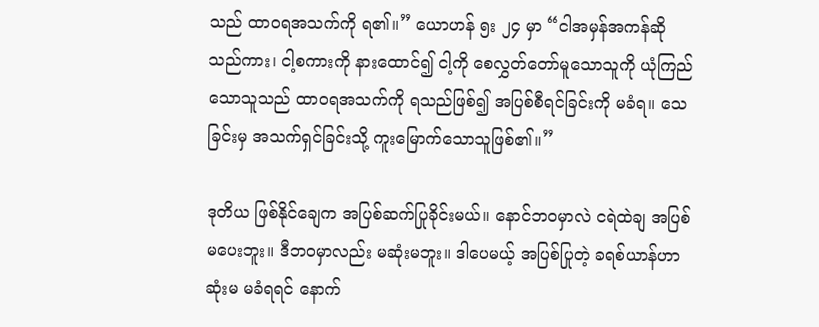သည် ထာဝရအသက်ကို ရ၏။” ယောဟန် ၅း ၂၄ မှာ “ငါအမှန်အကန်ဆိုသည်ကား၊ ငါ့စကားကို နားထောင်၍ ငါ့ကို စေလွှတ်တော်မူသောသူကို ယုံကြည်သောသူသည် ထာဝရအသက်ကို ရသည်ဖြစ်၍ အပြစ်စီရင်ခြင်းကို မခံရ။ သေခြင်းမှ အသက်ရှင်ခြင်းသို့ ကူးမြောက်သောသူဖြစ်၏။”

ဒုတိယ ဖြစ်နိုင်ချေက အပြစ်ဆက်ပြုခိုင်းမယ်။ နောင်ဘဝမှာလဲ ငရဲထဲချ အပြစ်မပေးဘူး။ ဒီဘဝမှာလည်း မဆုံးမဘူး။ ဒါပေမယ့် အပြစ်ပြုတဲ့ ခရစ်ယာန်ဟာ ဆုံးမ မခံရရင် နောက်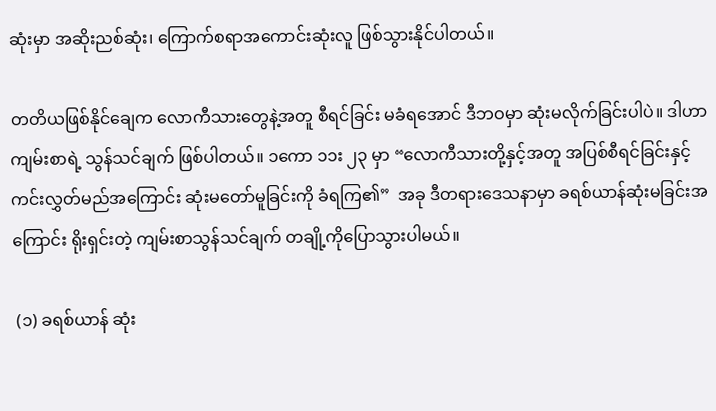ဆုံးမှာ အဆိုးညစ်ဆုံး၊ ကြောက်စရာအကောင်းဆုံးလူ ဖြစ်သွားနိုင်ပါတယ်။

တတိယဖြစ်နိုင်ချေက လောကီသားတွေနဲ့အတူ စီရင်ခြင်း မခံရအောင် ဒီဘဝမှာ ဆုံးမလိုက်ခြင်းပါပဲ။ ဒါဟာ ကျမ်းစာရဲ့ သွန်သင်ချက် ဖြစ်ပါတယ်။ ၁ကော ၁၁း ၂၃ မှာ “လောကီသားတို့နှင့်အတူ အပြစ်စီရင်ခြင်းနှင့် ကင်းလွှတ်မည်အကြောင်း ဆုံးမတော်မူခြင်းကို ခံရကြ၏”  အခု ဒီတရားဒေသနာမှာ ခရစ်ယာန်ဆုံးမခြင်းအကြောင်း ရိုးရှင်းတဲ့ ကျမ်းစာသွန်သင်ချက် တချို့ကိုပြောသွားပါမယ်။

 (၁) ခရစ်ယာန် ဆုံး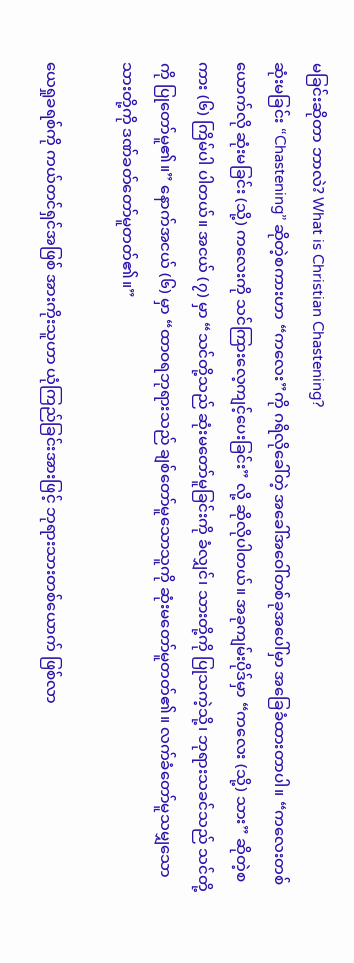မခြင်းဆိုတာ ဘာလဲ? What is Christian Chastening?
ဆုံးမခြင်း “Chastening” ဆိုတဲ့စကားဟာ “ကလေး”ကို ဂရိလိုခေါ်တဲ့ အခေါ်အဝေါ်တစ်ခုအပေါ်မှာ အခြေခံထားတာပါ။ “ကလေးတစ်ယောက်လို ဆုံးမခြင်း (သို့) ကလေးကို သင်ကြားလေ့ကျင့်ပေးခြင်း” လို့ ဆိုလိုပါတယ်။ အခုကျမ်းပိုဒ်မှာ “ကလေး (သို့) သား” ဆိုတဲ့စကား (၆) ကြိမ်ပါ ပါတယ်။ အငယ် (၇) မှာ “သင်တို့သည် ဆုံးမတော်မူခြင်းကို ခံလျှင်၊ သားတို့ကို ပြုသကဲ့သို့၊ ဘုရားသခင်သည် သင်တို့ကို ပြုတော်မူ၏။” နောက်အငယ် (၆) မှာ “ထာဝရဘုရားသည် ချစ်တော်မူသောသူကို ဆုံးမတော်မူတတ်၏။ လက်ခံတော်မူသမျှသော သားတို့ကို ဒဏ်ခတ်တော်မူတတ်၏။”

ယေရှုခရစ်ကို ကယ်တင်ရှင်အဖြစ် အားကိုးသူဟာ ယုံကြည်ခြင်းအားဖြင့် ဘုရားသားတစ်ယောက် ဖြစ်လာ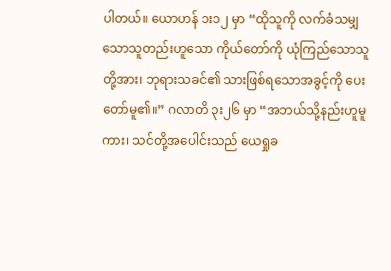ပါတယ်။ ယောဟန် ၁း၁၂ မှာ “ထိုသူကို လက်ခံသမျှသောသူတည်းဟူသော ကိုယ်တော်ကို ယုံကြည်သောသူတို့အား၊ ဘုရားသခင်၏ သားဖြစ်ရသောအခွင့်ကို ပေးတော်မူ၏။” ဂလာတိ ၃း၂၆ မှာ “အဘယ်သို့နည်းဟူမူကား၊ သင်တို့အပေါင်းသည် ယေရှုခ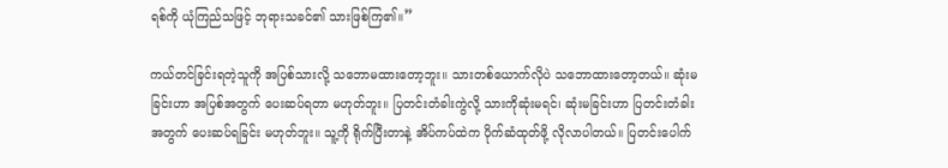ရစ်ကို ယုံကြည်သဖြင့် ဘုရားသခင်၏ သားဖြစ်ကြ၏။”

ကယ်တင်ခြင်းရတဲ့သူကို အပြစ်သားလို့ သဘောမထားတော့ဘူး။ သားတစ်ယောက်လိုပဲ သဘောထားတော့တယ်။ ဆုံးမခြင်းဟာ အပြစ်အတွက် ပေးဆပ်ရတာ မဟုတ်ဘူး။ ပြတင်းတံခါးကွဲလို့ သားကိုဆုံးမရင်၊ ဆုံးမခြင်းဟာ ပြတင်းတံခါးအတွက် ပေးဆပ်ရခြင်း မဟုတ်ဘူး။ သူ့ကို ရိုက်ပြီးတာနဲ့ အိပ်ကပ်ထဲက ပိုက်ဆံထုတ်ဖို့ လိုလာပါတယ်။ ပြတင်းပေါက်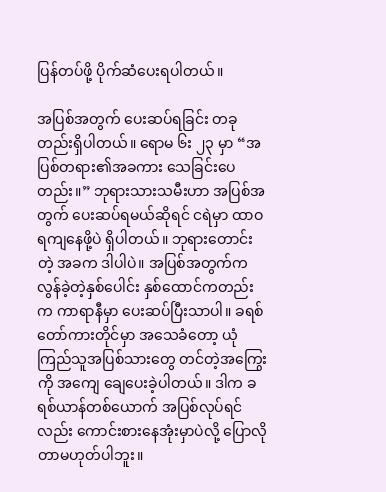ပြန်တပ်ဖို့ ပိုက်ဆံပေးရပါတယ်။

အပြစ်အတွက် ပေးဆပ်ရခြင်း တခုတည်းရှိပါတယ်။ ရောမ ၆း ၂၃ မှာ “အပြစ်တရား၏အခကား သေခြင်းပေတည်း။” ဘုရားသားသမီးဟာ အပြစ်အတွက် ပေးဆပ်ရမယ်ဆိုရင် ငရဲမှာ ထာဝရကျနေဖို့ပဲ ရှိပါတယ်။ ဘုရားတောင်းတဲ့ အခက ဒါပါပဲ။ အပြစ်အတွက်က လွန်ခဲ့တဲ့နှစ်ပေါင်း နှစ်ထောင်ကတည်းက ကာရာနီမှာ ပေးဆပ်ပြီးသာပါ။ ခရစ်တော်ကားတိုင်မှာ အသေခံတော့ ယုံကြည်သူအပြစ်သားတွေ တင်တဲ့အကြွေးကို အကျေ ချေပေးခဲ့ပါတယ်။ ဒါက ခရစ်ယာန်တစ်ယောက် အပြစ်လုပ်ရင်လည်း ကောင်းစားနေအုံးမှာပဲလို့ ပြောလိုတာမဟုတ်ပါဘူး။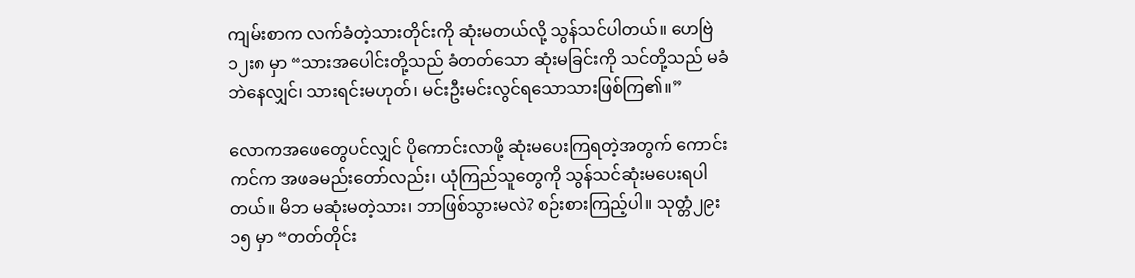ကျမ်းစာက လက်ခံတဲ့သားတိုင်းကို ဆုံးမတယ်လို့ သွန်သင်ပါတယ်။ ဟေဗြဲ ၁၂း၈ မှာ “သားအပေါင်းတို့သည် ခံတတ်သော ဆုံးမခြင်းကို သင်တို့သည် မခံဘဲနေလျှင်၊ သားရင်းမဟုတ်၊ မင်းဦးမင်းလွင်ရသောသားဖြစ်ကြ၏။”

လောကအဖေတွေပင်လျှင် ပိုကောင်းလာဖို့ ဆုံးမပေးကြရတဲ့အတွက် ကောင်းကင်က အဖခမည်းတော်လည်း၊ ယုံကြည်သူတွေကို သွန်သင်ဆုံးမပေးရပါတယ်။ မိဘ မဆုံးမတဲ့သား၊ ဘာဖြစ်သွားမလဲ? စဉ်းစားကြည့်ပါ။ သုတ္တံ၂၉း၁၅ မှာ “တတ်တိုင်း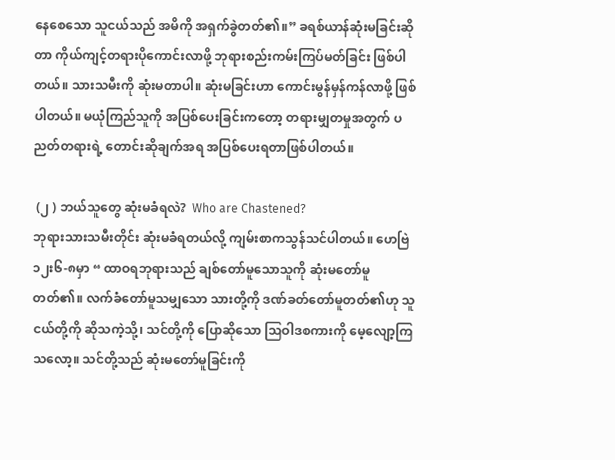နေစေသော သူငယ်သည် အမိကို အရှက်ခွဲတတ်၏။” ခရစ်ယာန်ဆုံးမခြင်းဆိုတာ ကိုယ်ကျင့်တရားပိုကောင်းလာဖို့ ဘုရားစည်းကမ်းကြပ်မတ်ခြင်း ဖြစ်ပါတယ်။ သားသမီးကို ဆုံးမတာပါ။ ဆုံးမခြင်းဟာ ကောင်းမွန်မှန်ကန်လာဖို့ ဖြစ်ပါတယ်။ မယုံကြည်သူကို အပြစ်ပေးခြင်းကတော့ တရားမျှတမှုအတွက် ပညတ်တရားရဲ့ တောင်းဆိုချက်အရ အပြစ်ပေးရတာဖြစ်ပါတယ်။

 (၂ ) ဘယ်သူတွေ ဆုံးမခံရလဲ?  Who are Chastened?
ဘုရားသားသမီးတိုင်း ဆုံးမခံရတယ်လို့ ကျမ်းစာကသွန်သင်ပါတယ်။ ဟေဗြဲ ၁၂း၆-၈မှာ “ ထာဝရဘုရားသည် ချစ်တော်မူသောသူကို ဆုံးမတော်မူတတ်၏။ လက်ခံတော်မူသမျှသော သားတို့ကို ဒဏ်ခတ်တော်မူတတ်၏ဟု သူငယ်တို့ကို ဆိုသကဲ့သို့၊ သင်တို့ကို ပြောဆိုသော ဩဝါဒစကားကို မေ့လျော့ကြသလော့။ သင်တို့သည် ဆုံးမတော်မူခြင်းကို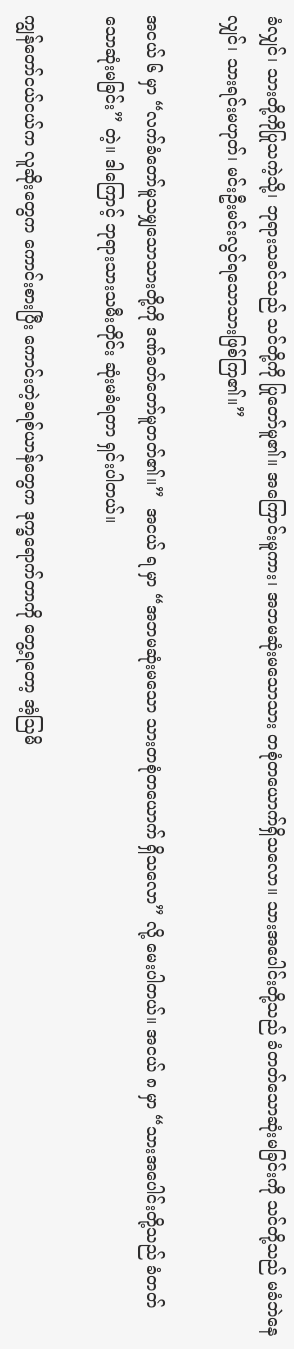ခံလျှင်၊ သားတို့ကိုပြုသကဲ့သို့၊ ဘုရားသခင်သည် သင်တို့ကို ပြုတော်မူ၏။ အကြောင်းမူကား၊ အဘမဆုံးမသောသား တစုံတယောက်ရှိသလော။ သားအပေါင်းတို့သည် ခံတတ်သောဆုံးမခြင်းကို သင်တို့သည် မခံဘဲနေလျှင်၊ သားရင်းမဟုတ်၊ မင်းဦးမင်းလွင်ရသောသားဖြစ်ကြ၏။”

အငယ် ၆ မှာ “လက်ခံတော်မူသမျှသောသားတို့ကို ဒဏ်ခတ်တော်မူတတ်၏။”  အငယ် ရ မှာ “အဘမဆုံးမသော သားတစုံတယောက် ရှိသလော” လို့ မေးပါတယ်။ အငယ် ၈ မှာ “သားအပေါင်းတို့သည် ခံတတ်သောဆုံးမခြင်း” တဲ့။ ဒါကြောင့် ဘုရားသားသမီးတိုင်း ဆုံးမခံရတာ ရှင်းပါတယ်။

ကျွန်တော်ငယ်ငယ်က လူဆိုးတွေက ကောင်းစားပြီး ကောင်းတဲ့ခရစ်ယာန်တွေက ဒုက္ခရောက်တာကို တွေ့ရတော့ အံ့ဩမိ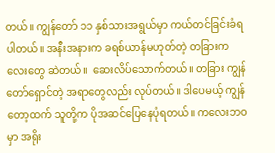တယ်။ ကျွန်တော် ၁၁ နှစ်သားအရွယ်မှာ ကယ်တင်ခြင်းခံရပါတယ်။ အနီးအနားက ခရစ်ယာန်မဟုတ်တဲ့ တခြားကလေးတွေ ဆဲတယ်။  ဆေးလိပ်သောက်တယ်။ တခြား ကျွန်တော်ရှောင်တဲ့ အရာတွေလည်း လုပ်တယ်။ ဒါပေမယ့် ကျွန်တော့ထက် သူတို့က ပိုအဆင်ပြေနေပုံရတယ်။ ကလေးဘဝမှာ အရိုး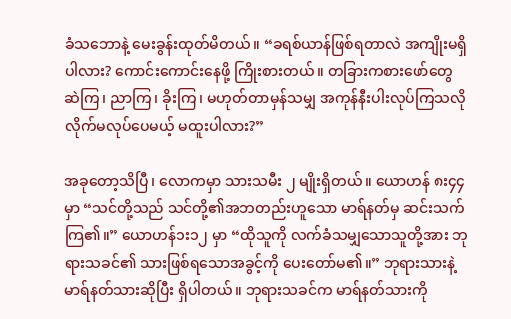ခံသဘောနဲ့ မေးခွန်းထုတ်မိတယ်။ “ခရစ်ယာန်ဖြစ်ရတာလဲ အကျိုးမရှိပါလား? ကောင်းကောင်းနေဖို့ ကြိုးစားတယ်။ တခြားကစားဖော်တွေ ဆဲကြ၊ ညာကြ၊ ခိုးကြ၊ မဟုတ်တာမှန်သမျှ အကုန်နီးပါးလုပ်ကြသလို လိုက်မလုပ်ပေမယ့် မထူးပါလား?”

အခုတော့သိပြီ၊ လောကမှာ သားသမီး ၂ မျိုးရှိတယ်။ ယောဟန် ၈း၄၄ မှာ “သင်တို့သည် သင်တို့၏အဘတည်းဟူသော မာရ်နတ်မှ ဆင်းသက်ကြ၏။” ယောဟန်၁း၁၂ မှာ “ထိုသူကို လက်ခံသမျှသောသူတို့အား ဘုရားသခင်၏ သားဖြစ်ရသောအခွင့်ကို ပေးတော်မ၏။” ဘုရားသားနဲ့ မာရ်နတ်သားဆိုပြီး ရှိပါတယ်။ ဘုရားသခင်က မာရ်နတ်သားကို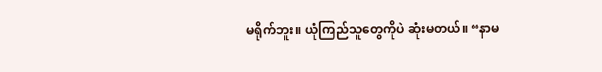မရိုက်ဘူး။ ယုံကြည်သူတွေကိုပဲ ဆုံးမတယ်။ “နာမ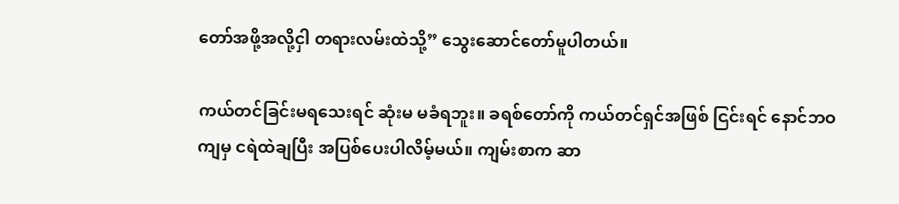တော်အဖို့အလို့ငှါ တရားလမ်းထဲသို့” သွေးဆောင်တော်မူပါတယ်။

ကယ်တင်ခြင်းမရသေးရင် ဆုံးမ မခံရဘူး။ ခရစ်တော်ကို ကယ်တင်ရှင်အဖြစ် ငြင်းရင် နောင်ဘဝကျမှ ငရဲထဲချပြီး အပြစ်ပေးပါလိမ့်မယ်။ ကျမ်းစာက ဆာ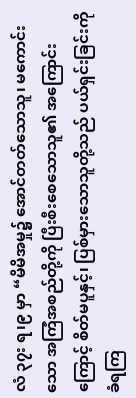လံ ၃၇း ရ၊၉ မှာ “မိမိအမှု၌ အောင်တတ်သောသူ၊ မကောင်းသော အကြံအစည်တို့ကို ပြီးစီးစေသောသူ၏ အကြောင်းကြောင့် စိတ်မပူနှင့်၊ ပြစ်မှားသောသူတို့သည် ပယ်ရှင်းခြင်းကို ခံရကြ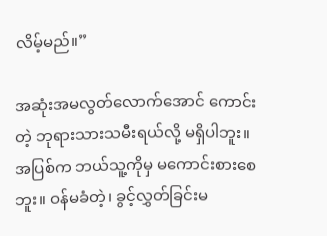လိမ့်မည်။”

အဆုံးအမလွတ်လောက်အောင် ကောင်းတဲ့ ဘုရားသားသမီးရယ်လို့ မရှိပါဘူး။ အပြစ်က ဘယ်သူ့ကိုမှ မကောင်းစားစေဘူး။ ဝန်မခံတဲ့၊ ခွင့်လွှတ်ခြင်းမ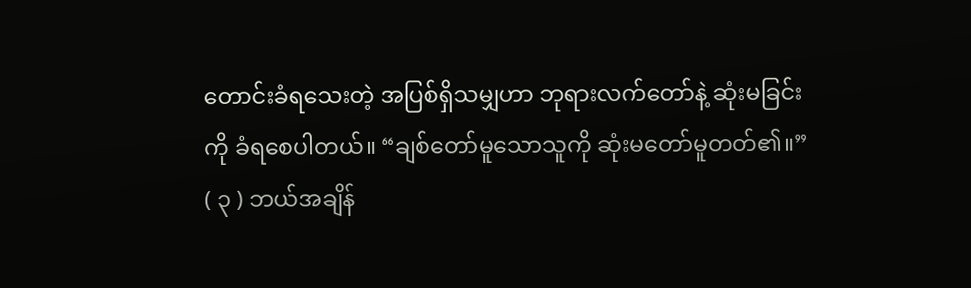တောင်းခံရသေးတဲ့ အပြစ်ရှိသမျှဟာ ဘုရားလက်တော်နဲ့ ဆုံးမခြင်းကို ခံရစေပါတယ်။ “ချစ်တော်မူသောသူကို ဆုံးမတော်မူတတ်၏။”
( ၃ ) ဘယ်အချိန်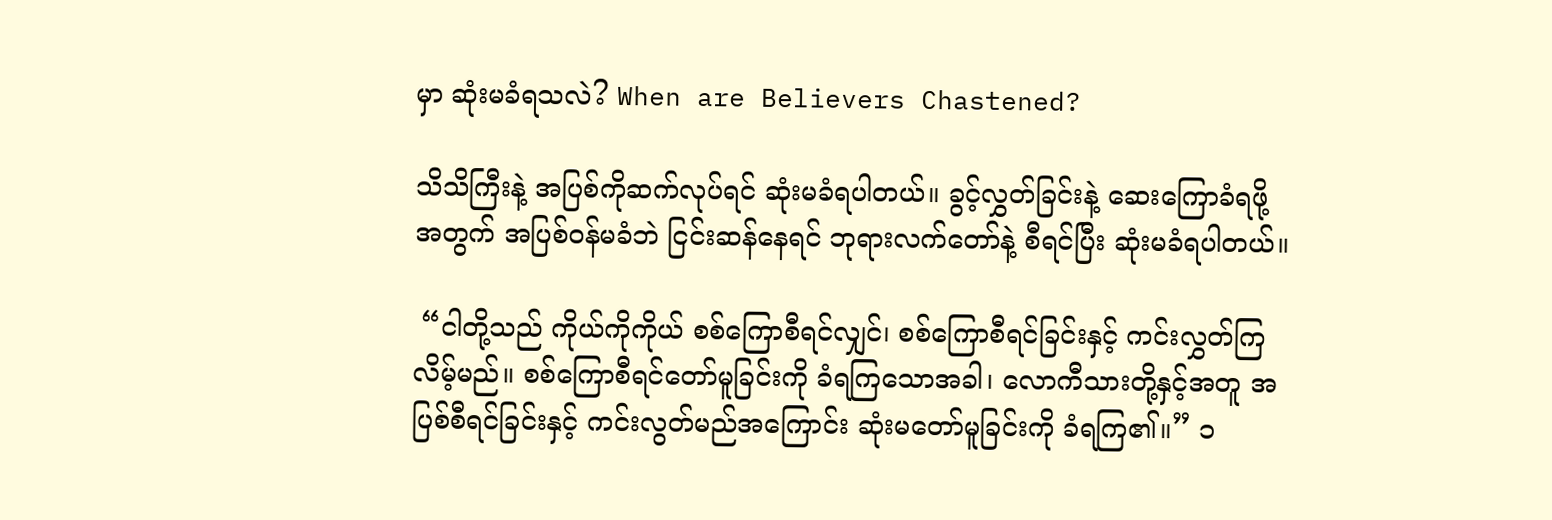မှာ ဆုံးမခံရသလဲ? When are Believers Chastened?

သိသိကြီးနဲ့ အပြစ်ကိုဆက်လုပ်ရင် ဆုံးမခံရပါတယ်။ ခွင့်လွှတ်ခြင်းနဲ့ ဆေးကြောခံရဖို့အတွက် အပြစ်ဝန်မခံဘဲ ငြင်းဆန်နေရင် ဘုရားလက်တော်နဲ့ စီရင်ပြီး ဆုံးမခံရပါတယ်။

 “ငါတို့သည် ကိုယ်ကိုကိုယ် စစ်ကြောစီရင်လျှင်၊ စစ်ကြောစီရင်ခြင်းနှင့် ကင်းလွှတ်ကြလိမ့်မည်။ စစ်ကြောစီရင်တော်မူခြင်းကို ခံရကြသောအခါ၊ လောကီသားတို့နှင့်အတူ အပြစ်စီရင်ခြင်းနှင့် ကင်းလွတ်မည်အကြောင်း ဆုံးမတော်မူခြင်းကို ခံရကြ၏။” ၁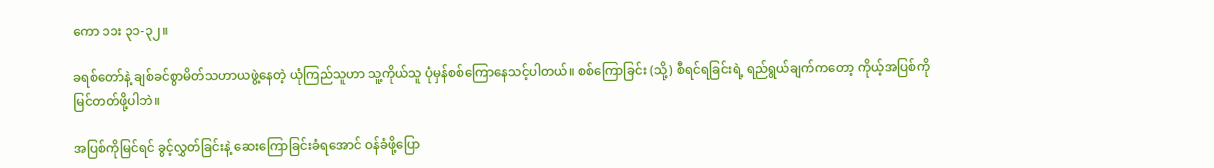ကော ၁၁း ၃၁-၃၂။

ခရစ်တော်နဲ့ ချစ်ခင်စွာမိတ်သဟာယဖွဲ့နေတဲ့ ယုံကြည်သူဟာ သူ့ကိုယ်သူ ပုံမှန်စစ်ကြောနေသင့်ပါတယ်။ စစ်ကြောခြင်း (သို့) စီရင်ရခြင်းရဲ့ ရည်ရွယ်ချက်ကတော့ ကိုယ့်အပြစ်ကို မြင်တတ်ဖို့ပါဘဲ။

အပြစ်ကိုမြင်ရင် ခွင့်လွှတ်ခြင်းနဲ့ ဆေးကြောခြင်းခံရအောင် ဝန်ခံဖို့ပြော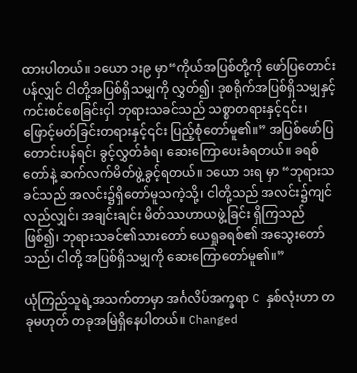ထားပါတယ်။ ၁ယော ၁း၉ မှာ“ကိုယ်အပြစ်တို့ကို ဖော်ပြတောင်းပန်လျှင် ငါတို့အပြစ်ရှိသမျှကို လွှတ်၍၊ ဒုစရိုက်အပြစ်ရှိသမျှနှင့် ကင်းစင်စေခြင်းငှါ ဘုရားသခင်သည် သစ္စာတရားနှင့်၎င်း၊ ဖြောင့်မတ်ခြင်းတရားနှင့်၎င်း ပြည့်စုံတော်မူ၏။” အပြစ်ဖော်ပြတောင်းပန်ရင်၊ ခွင့်လွှတ်ခံရ၊ ဆေးကြောပေးခံရတယ်။ ခရစ်တော်နဲ့ ဆက်လက်မိတ်ဖွဲ့ခွင့်ရတယ်။ ၁ယော ၁းရ မှာ “ဘုရားသခင်သည် အလင်း၌ရှိတော်မူသကဲ့သို့၊ ငါတို့သည် အလင်း၌ကျင်လည်လျှင်၊ အချင်းချင်း မိတ်ဿဟာယဖွဲ့ခြင်း ရှိကြသည်ဖြစ်၍၊ ဘုရားသခင်၏သားတော် ယေရှုခရစ်၏ အသွေးတော်သည်၊ ငါတို့ အပြစ်ရှိသမျှကို ဆေးကြောတော်မူ၏။”

ယုံကြည်သူရဲ့အသက်တာမှာ အင်္ဂလိပ်အက္ခရာ C နှစ်လုံးဟာ တခုမဟုတ် တခုအမြဲရှိနေပါတယ်။ Changed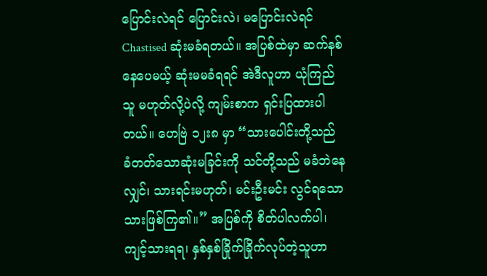ပြောင်းလဲရင် ပြောင်းလဲ၊ မပြောင်းလဲရင် Chastised ဆုံးမခံရတယ်။ အပြစ်ထဲမှာ ဆက်နစ်နေပေမယ့် ဆုံးမမခံရရင် အဲဒီလူဟာ ယုံကြည်သူ မဟုတ်လို့ပဲလို့ ကျမ်းစာက ရှင်းပြထားပါတယ်။ ဟေဗြဲ ၁၂း၈ မှာ “သားပေါင်းတို့သည် ခံတတ်သောဆုံးမခြင်းကို သင်တို့သည် မခံဘဲနေလျှင်၊ သားရင်းမဟုတ်၊ မင်းဦးမင်း လွင်ရသောသားဖြစ်ကြ၏။” အပြစ်ကို စိတ်ပါလက်ပါ၊ ကျင့်သားရရ၊ နှစ်နှစ်ခြိုက်ခြိုက်လုပ်တဲ့သူဟာ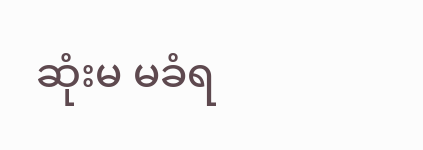ဆုံးမ မခံရ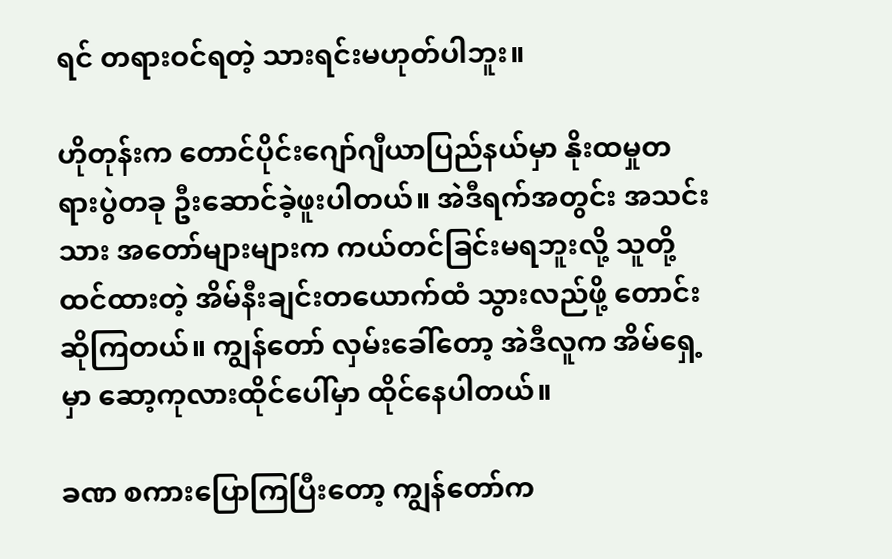ရင် တရားဝင်ရတဲ့ သားရင်းမဟုတ်ပါဘူး။

ဟိုတုန်းက တောင်ပိုင်းဂျော်ဂျီယာပြည်နယ်မှာ နိုးထမှုတရားပွဲတခု ဦးဆောင်ခဲ့ဖူးပါတယ်။ အဲဒီရက်အတွင်း အသင်းသား အတော်များများက ကယ်တင်ခြင်းမရဘူးလို့ သူတို့ထင်ထားတဲ့ အိမ်နီးချင်းတယောက်ထံ သွားလည်ဖို့ တောင်းဆိုကြတယ်။ ကျွန်တော် လှမ်းခေါ်တော့ အဲဒီလူက အိမ်ရှေ့မှာ ဆော့ကုလားထိုင်ပေါ်မှာ ထိုင်နေပါတယ်။

ခဏ စကားပြောကြပြီးတော့ ကျွန်တော်က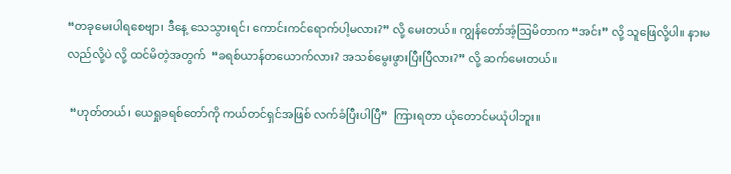“တခုမေးပါရစေဗျာ၊ ဒီနေ့ သေသွားရင်၊ ကောင်းကင်ရောက်ပါ့မလား?” လို့ မေးတယ်။ ကျွန်တော်အံ့ဩမိတာက “အင်း” လို့ သူဖြေလို့ပါ။ နားမလည်လို့ပဲ လို့ ထင်မိတဲ့အတွက်  “ခရစ်ယာန်တယောက်လား? အသစ်မွေးဖွားပြီးပြီလား?” လို့ ဆက်မေးတယ်။

 “ဟုတ်တယ်၊ ယေရှုခရစ်တော်ကို ကယ်တင်ရှင်အဖြစ် လက်ခံပြီးပါပြီ”  ကြားရတာ ယုံတောင်မယုံပါဘူး။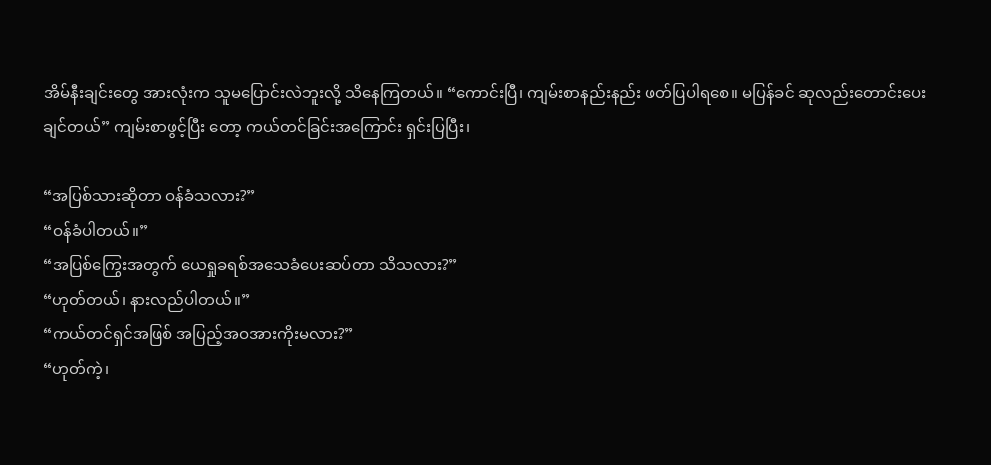အိမ်နီးချင်းတွေ အားလုံးက သူမပြောင်းလဲဘူးလို့ သိနေကြတယ်။ “ကောင်းပြီ၊ ကျမ်းစာနည်းနည်း ဖတ်ပြပါရစေ။ မပြန်ခင် ဆုလည်းတောင်းပေးချင်တယ်” ကျမ်းစာဖွင့်ပြီး တော့ ကယ်တင်ခြင်းအကြောင်း ရှင်းပြပြီး၊

“အပြစ်သားဆိုတာ ဝန်ခံသလား?”
“ဝန်ခံပါတယ်။”
“အပြစ်ကြွေးအတွက် ယေရှုခရစ်အသေခံပေးဆပ်တာ သိသလား?”
“ဟုတ်တယ်၊ နားလည်ပါတယ်။”
“ကယ်တင်ရှင်အဖြစ် အပြည့်အဝအားကိုးမလား?”
“ဟုတ်ကဲ့၊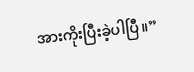အားကိုးပြီးခဲ့ပါပြီ။”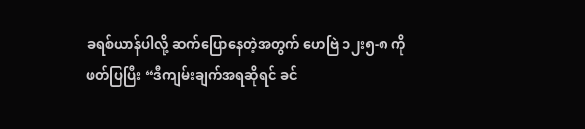ခရစ်ယာန်ပါလို့ ဆက်ပြောနေတဲ့အတွက် ဟေဗြဲ ၁၂း၅-၈ ကို ဖတ်ပြပြီး “ဒီကျမ်းချက်အရဆိုရင် ခင်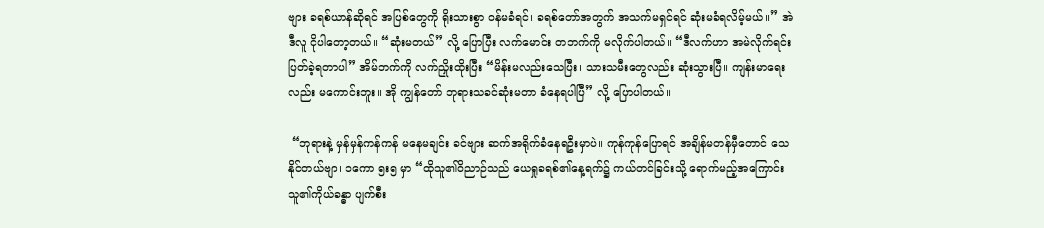ဗျား ခရစ်ယာန်ဆိုရင် အပြစ်တွေကို ရိုးသားစွာ ဝန်မခံရင်၊ ခရစ်တော်အတွက် အသက်မရှင်ရင် ဆုံးမခံရလိမ့်မယ်။” အဲဒီလူ ငိုပါတော့တယ်။ “ဆုံးမတယ်” လို့ ပြောပြီး လက်မောင်း တဘက်ကို မလိုက်ပါတယ်။ “ဒီလက်ဟာ အမဲလိုက်ရင်း ပြတ်ခဲ့ရတာပါ” အိမ်ဘက်ကို လက်ညှိုးထိုးပြီး “မိန်းမလည်းသေပြီး၊ သားသမီးတွေလည်း ဆုံးသွားပြီ။ ကျန်းမာရေးလည်း မကောင်းဘူး။ အို ကျွန်တော် ဘုရားသခင်ဆုံးမတာ ခံနေရပါပြီ” လို့ ပြောပါတယ်။

 “ဘုရားနဲ့ မှန်မှန်ကန်ကန် မနေမချင်း ခင်ဗျား ဆက်အရိုက်ခံနေရဦးမှာပဲ။ ကုန်ကုန်ပြောရင် အချိန်မတန်မှီတောင် သေနိုင်တယ်ဗျာ၊ ၁ကော ၅း၅ မှာ “ထိုသူ၏ဝိညာဉ်သည် ယေရှုခရစ်၏နေ့ရက်၌ ကယ်တင်ခြင်းသို့ ရောက်မည့်အကြောင်း သူ၏ကိုယ်ခန္ဓာ ပျက်စီး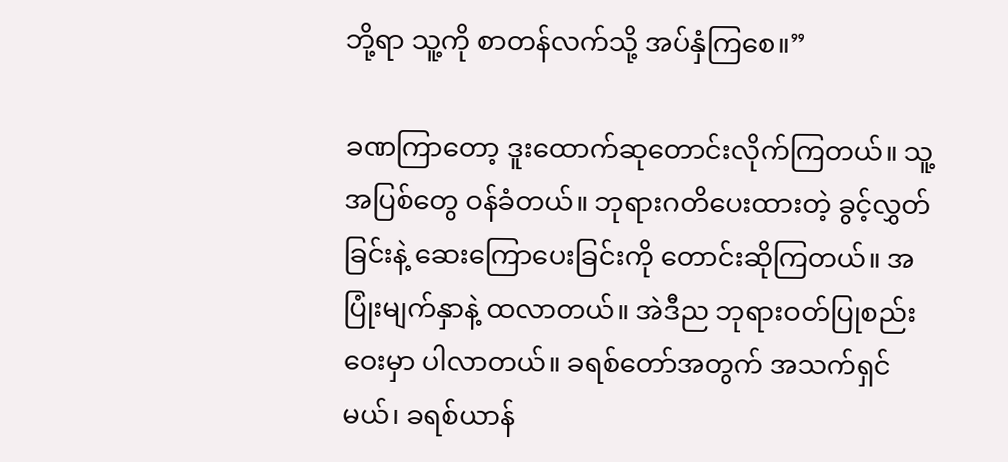ဘို့ရာ သူ့ကို စာတန်လက်သို့ အပ်နှံကြစေ။”

ခဏကြာတော့ ဒူးထောက်ဆုတောင်းလိုက်ကြတယ်။ သူ့အပြစ်တွေ ဝန်ခံတယ်။ ဘုရားဂတိပေးထားတဲ့ ခွင့်လွှတ်ခြင်းနဲ့ ဆေးကြောပေးခြင်းကို တောင်းဆိုကြတယ်။ အပြုံးမျက်နှာနဲ့ ထလာတယ်။ အဲဒီည ဘုရားဝတ်ပြုစည်းဝေးမှာ ပါလာတယ်။ ခရစ်တော်အတွက် အသက်ရှင်မယ်၊ ခရစ်ယာန်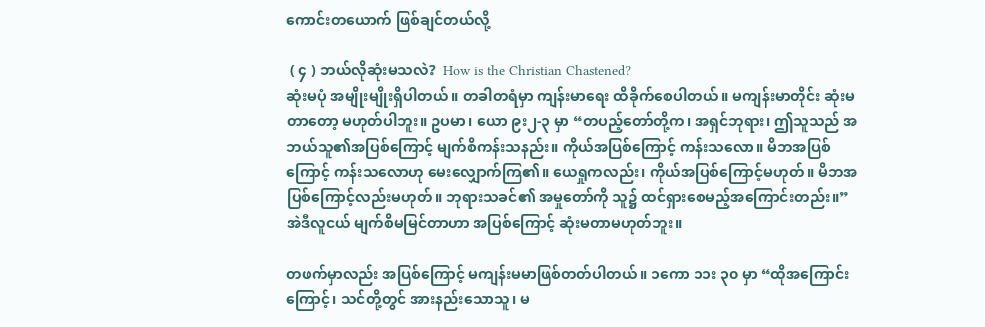ကောင်းတယောက် ဖြစ်ချင်တယ်လို့

 ( ၄ ) ဘယ်လိုဆုံးမသလဲ?  How is the Christian Chastened?
ဆုံးမပုံ အမျိုးမျိုးရှိပါတယ်။ တခါတရံမှာ ကျန်းမာရေး ထိခိုက်စေပါတယ်။ မကျန်းမာတိုင်း ဆုံးမတာတော့ မဟုတ်ပါဘူး။ ဥပမာ၊ ယော ၉း၂-၃ မှာ “တပည့်တော်တို့က၊ အရှင်ဘုရား၊ ဤသူသည် အဘယ်သူ၏အပြစ်ကြောင့် မျက်စိကန်းသနည်း။ ကိုယ်အပြစ်ကြောင့် ကန်းသလော။ မိဘအပြစ်ကြောင့် ကန်းသလောဟု မေးလျှောက်ကြ၏။ ယေရှုကလည်း၊ ကိုယ်အပြစ်ကြောင့်မဟုတ်။ မိဘအပြစ်ကြောင့်လည်းမဟုတ်။ ဘုရားသခင်၏ အမှုတော်ကို သူ၌ ထင်ရှားစေမည့်အကြောင်းတည်း။” အဲဒီလူငယ် မျက်စိမမြင်တာဟာ အပြစ်ကြောင့် ဆုံးမတာမဟုတ်ဘူး။

တဖက်မှာလည်း အပြစ်ကြောင့် မကျန်းမမာဖြစ်တတ်ပါတယ်။ ၁ကော ၁၁း ၃၀ မှာ “ထိုအကြောင်းကြောင့်၊ သင်တို့တွင် အားနည်းသောသူ၊ မ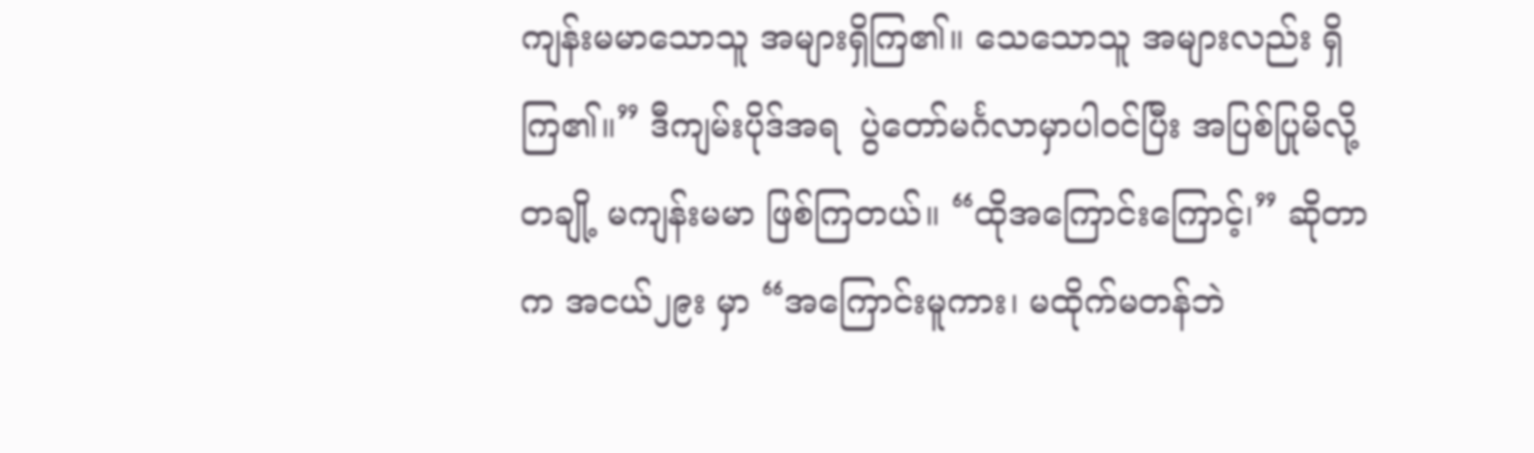ကျန်းမမာသောသူ အများရှိကြ၏။ သေသောသူ အများလည်း ရှိကြ၏။” ဒီကျမ်းပိုဒ်အရ  ပွဲတော်မင်္ဂလာမှာပါဝင်ပြီး အပြစ်ပြုမိလို့ တချို့ မကျန်းမမာ ဖြစ်ကြတယ်။ “ထိုအကြောင်းကြောင့်၊” ဆိုတာက အငယ်၂၉း မှာ “အကြောင်းမူကား၊ မထိုက်မတန်ဘဲ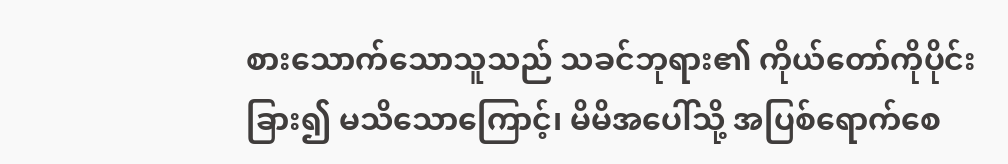စားသောက်သောသူသည် သခင်ဘုရား၏ ကိုယ်တော်ကိုပိုင်းခြား၍ မသိသောကြောင့်၊ မိမိအပေါ်သို့ အပြစ်ရောက်စေ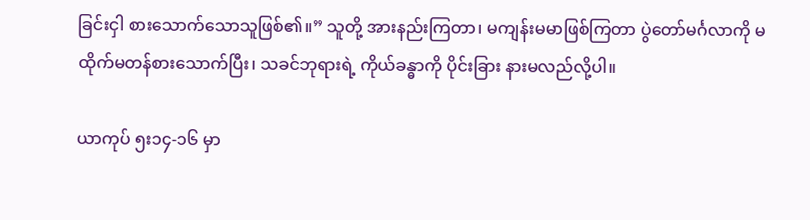ခြင်းငှါ စားသောက်သောသူဖြစ်၏။” သူတို့ အားနည်းကြတာ၊ မကျန်းမမာဖြစ်ကြတာ ပွဲတော်မင်္ဂလာကို မထိုက်မတန်စားသောက်ပြီး၊ သခင်ဘုရားရဲ့ ကိုယ်ခန္ဓာကို ပိုင်းခြား နားမလည်လို့ပါ။

ယာကုပ် ၅း၁၄-၁၆ မှာ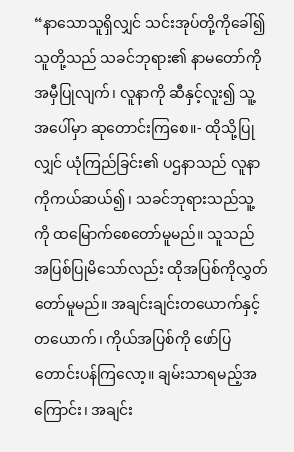“နာသောသူရှိလျှင် သင်းအုပ်တို့ကိုခေါ်၍ သူတို့သည် သခင်ဘုရား၏ နာမတော်ကို အမှီပြုလျက်၊ လူနာကို ဆီနှင့်လူး၍ သူ့အပေါ်မှာ ဆုတောင်းကြစေ။- ထိုသို့ပြုလျှင် ယုံကြည်ခြင်း၏ ပဌနာသည် လူနာကိုကယ်ဆယ်၍၊ သခင်ဘုရားသည်သူ့ကို ထမြောက်စေတော်မူမည်။ သူသည် အပြစ်ပြုမိသော်လည်း ထိုအပြစ်ကိုလွှတ်တော်မူမည်။ အချင်းချင်းတယောက်နှင့်တယောက်၊ ကိုယ်အပြစ်ကို ဖော်ပြ တောင်းပန်ကြလော့။ ချမ်းသာရမည့်အကြောင်း၊ အချင်း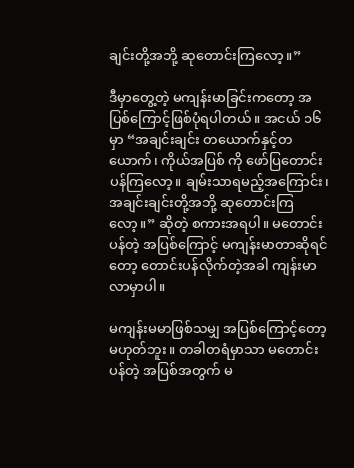ချင်းတို့အဘို့ ဆုတောင်းကြလော့။”

ဒီမှာတွေ့တဲ့ မကျန်းမာခြင်းကတော့ အပြစ်ကြောင့်ဖြစ်ပုံရပါတယ်။ အငယ် ၁၆ မှာ “အချင်းချင်း တယောက်နှင့်တယောက်၊ ကိုယ်အပြစ် ကို ဖော်ပြတောင်းပန်ကြလော့။ ချမ်းသာရမည့်အကြောင်း၊ အချင်းချင်းတို့အဘို့ ဆုတောင်းကြလော့။” ဆိုတဲ့ စကားအရပါ။ မတောင်းပန်တဲ့ အပြစ်ကြောင့် မကျန်းမာတာဆိုရင်တော့ တောင်းပန်လိုက်တဲ့အခါ ကျန်းမာလာမှာပါ။

မကျန်းမမာဖြစ်သမျှ အပြစ်ကြောင့်တော့ မဟုတ်ဘူး။ တခါတရံမှာသာ မတောင်းပန်တဲ့ အပြစ်အတွက် မ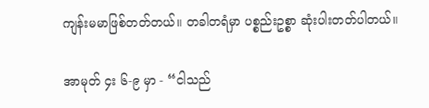ကျန်းမမာဖြစ်တတ်တယ်။ တခါတရံမှာ ပစ္စည်းဥစ္စာ ဆုံးပါးတတ်ပါတယ်။

အာမုတ် ၄း ၆-၉ မှာ - “ငါသည်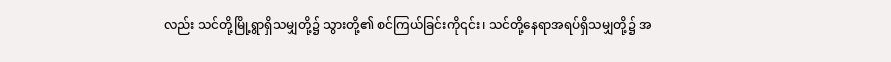လည်း သင်တို့မြို့ရွာရှိသမျှတို့၌ သွားတို့၏ စင်ကြယ်ခြင်းကို၎င်း၊ သင်တို့နေရာအရပ်ရှိသမျှတို့၌ အ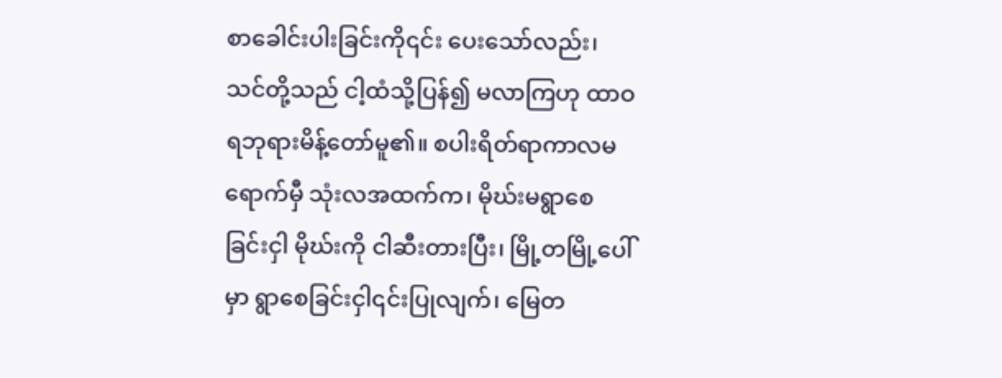စာခေါင်းပါးခြင်းကို၎င်း ပေးသော်လည်း၊ သင်တို့သည် ငါ့ထံသို့ပြန်၍ မလာကြဟု ထာဝရဘုရားမိန့်တော်မူ၏။ စပါးရိတ်ရာကာလမရောက်မှီ သုံးလအထက်က၊ မိုဃ်းမရွာစေခြင်းငှါ မိုဃ်းကို ငါဆီးတားပြီး၊ မြို့တမြို့ပေါ်မှာ ရွာစေခြင်းငှါ၎င်းပြုလျက်၊ မြေတ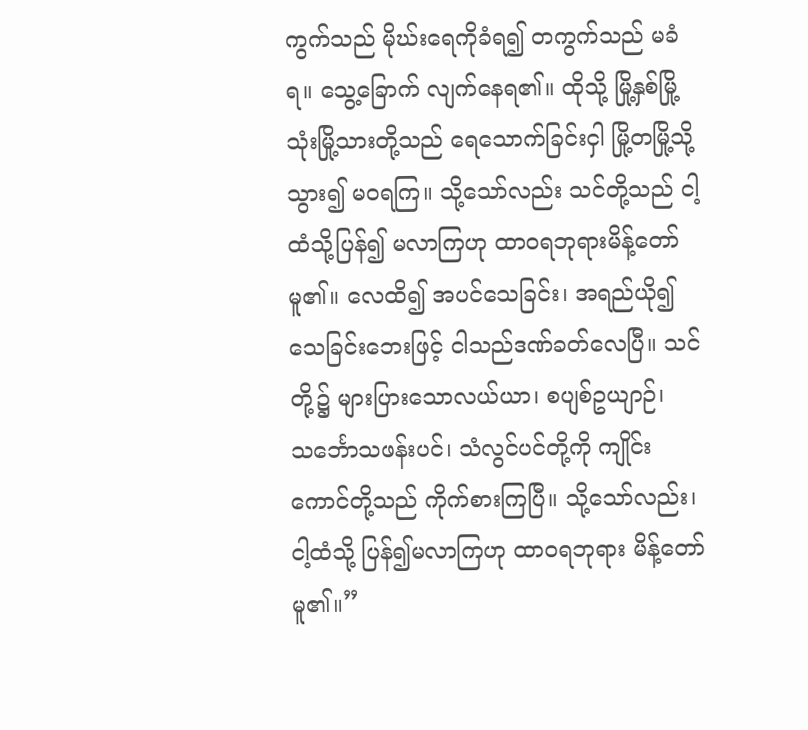ကွက်သည် မိုဃ်းရေကိုခံရ၍ တကွက်သည် မခံရ။ သွေ့ခြောက် လျက်နေရ၏။ ထိုသို့ မြို့နှစ်မြို့ သုံးမြို့သားတို့သည် ရေသောက်ခြင်းငှါ မြို့တမြို့သို့သွား၍ မဝရကြ။ သို့သော်လည်း သင်တို့သည် ငါ့ထံသို့ပြန်၍ မလာကြဟု ထာဝရဘုရားမိန့်တော်မူ၏။ လေထိ၍ အပင်သေခြင်း၊ အရည်ယို၍ သေခြင်းဘေးဖြင့် ငါသည်ဒဏ်ခတ်လေပြီ။ သင်တို့၌ များပြားသောလယ်ယာ၊ စပျစ်ဥယျာဉ်၊ သင်္ဘောသဖန်းပင်၊ သံလွင်ပင်တို့ကို ကျိုင်းကောင်တို့သည် ကိုက်စားကြပြီ။ သို့သော်လည်း၊ ငါ့ထံသို့ ပြန်၍မလာကြဟု ထာဝရဘုရား မိန့်တော်မူ၏။”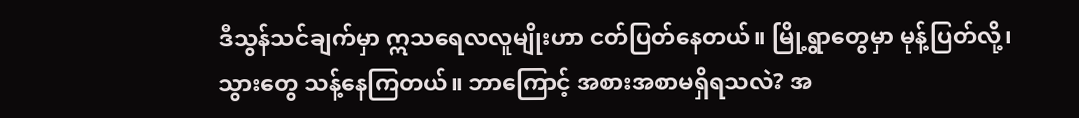ဒီသွန်သင်ချက်မှာ ဣသရေလလူမျိုးဟာ ငတ်ပြတ်နေတယ်။ မြို့ရွာတွေမှာ မုန့်ပြတ်လို့၊ သွားတွေ သန့်နေကြတယ်။ ဘာကြောင့် အစားအစာမရှိရသလဲ? အ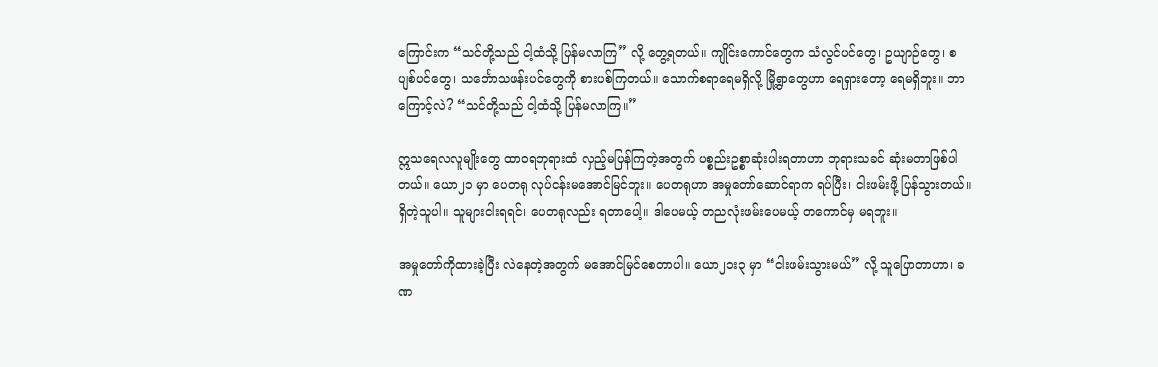ကြောင်းက “သင်တို့သည် ငါ့ထံသို့ ပြန်မလာကြ” လို့ တွေ့ရတယ်။ ကျိုင်းကောင်တွေက သံလွင်ပင်တွေ၊ ဥယျာဉ်တွေ၊ စပျစ်ပင်တွေ၊ သင်္ဘောသဖန်းပင်တွေကို စားပစ်ကြတယ်။ သောက်စရာရေမရှိလို့ မြို့ရွာတွေဟာ ရေရှားတော့ ရေမရှိဘူး။ ဘာကြောင့်လဲ? “သင်တို့သည် ငါ့ထံသို့ ပြန်မလာကြ။”

ဣသရေလလူမျိုးတွေ ထာဝရဘုရားထံ လှည့်မပြန်ကြတဲ့အတွက် ပစ္စည်းဥစ္စာဆုံးပါးရတာဟာ ဘုရားသခင် ဆုံးမတာဖြစ်ပါတယ်။ ယော၂၁ မှာ ပေတရု လုပ်ငန်းမအောင်မြင်ဘူး။ ပေတရုဟာ အမှုတော်ဆောင်ရာက ရပ်ပြီး၊ ငါးဖမ်းဖို့ ပြန်သွားတယ်။ ရှိတဲ့သူပါ။ သူများငါးရရင်၊ ပေတရုလည်း ရတာပေါ့။ ဒါပေမယ့် တညလုံးဖမ်းပေမယ့် တကောင်မှ မရဘူး။

အမှုတော်ကိုထားခဲ့ပြီး လဲနေတဲ့အတွက် မအောင်မြင်စေတာပါ။ ယော၂၁း၃ မှာ “ငါးဖမ်းသွားမယ်” လို့ သူပြောတာဟာ၊ ခဏ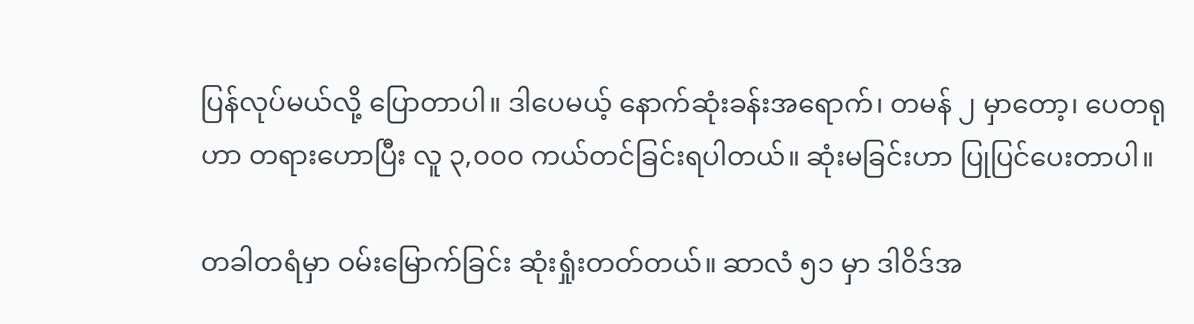ပြန်လုပ်မယ်လို့ ပြောတာပါ။ ဒါပေမယ့် နောက်ဆုံးခန်းအရောက်၊ တမန် ၂ မှာတော့၊ ပေတရုဟာ တရားဟောပြီး လူ ၃,၀၀၀ ကယ်တင်ခြင်းရပါတယ်။ ဆုံးမခြင်းဟာ ပြုပြင်ပေးတာပါ။

တခါတရံမှာ ဝမ်းမြောက်ခြင်း ဆုံးရှုံးတတ်တယ်။ ဆာလံ ၅၁ မှာ ဒါဝိဒ်အ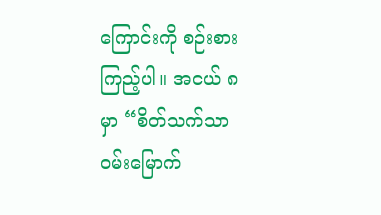ကြောင်းကို စဉ်းစားကြည့်ပါ။ အငယ် ၈ မှာ “စိတ်သက်သာ ဝမ်းမြောက်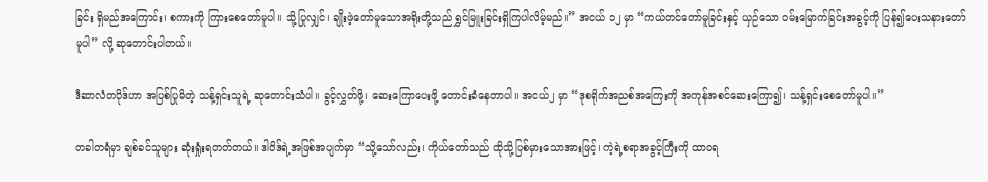ခြင်း ရှိမည်အကြောင်း၊ စကားကို ကြားစေတော်မူပါ။ သို့ပြုလျှင်၊ ချိုးဖဲ့တော်မူသောအရိုးတို့သည် ရွှင်မြူးခြင်းရှိကြပါလိမ့်မည်။” အငယ် ၁၂ မှာ “ကယ်တင်တော်မူခြင်းနှင့် ယှဉ်သော ဝမ်းမြောက်ခြင်းအခွင့်ကို ပြန်၍ပေးသနားတော်မူပါ” လို့ ဆုတောင်းပါတယ်။

ဒီဆာလံတပိုဒ်ဟာ အပြစ်ပြုမိတဲ့ သန့်ရှင်းသူရဲ့ ဆုတောင်းသံပါ။ ခွင့်လွှတ်ဖို့၊ ဆေးကြောပေးဖို့ တောင်းခံနေတာပါ။ အငယ်၂ မှာ “ဒုစရိုက်အညစ်အကြေးကို အကုန်အစင်ဆေးကြော၍၊ သန့်ရှင်းစေတော်မူပါ။”

တခါတရံမှာ ချစ်ခင်သူများ ဆုံးရှုံးရတတ်တယ်။ ဒါဝိဒ်ရဲ့အဖြစ်အပျက်မှာ “သို့သော်လည်း၊ ကိုယ်တော်သည် ထိုသို့ပြစ်မှားသောအားဖြင့်၊ ကဲ့ရဲ့စရာအခွင့်ကြီးကို ထာဝရ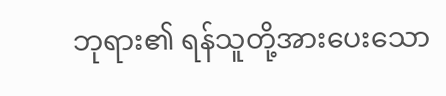ဘုရား၏ ရန်သူတို့အားပေးသော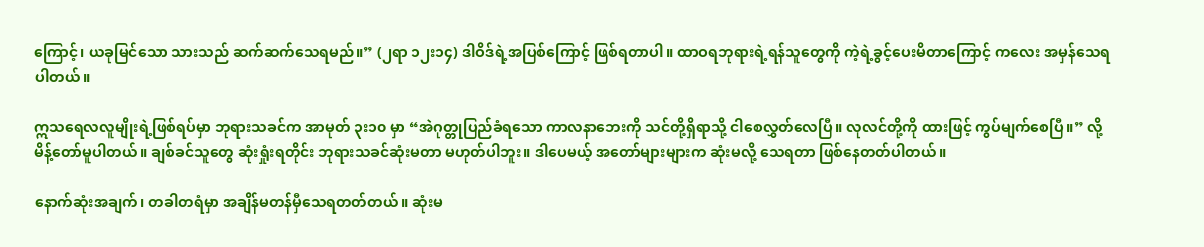ကြောင့်၊ ယခုမြင်သော သားသည် ဆက်ဆက်သေရမည်။” (၂ရာ ၁၂း၁၄) ဒါဝိဒ်ရဲ့အပြစ်ကြောင့် ဖြစ်ရတာပါ။ ထာဝရဘုရားရဲ့ရန်သူတွေကို ကဲ့ရဲ့ခွင့်ပေးမိတာကြောင့် ကလေး အမှန်သေရပါတယ်။

ဣသရေလလူမျိုးရဲ့ဖြစ်ရပ်မှာ ဘုရားသခင်က အာမုတ် ၃း၁၀ မှာ “အဲဂုတ္တုပြည်ခံရသော ကာလနာဘေးကို သင်တို့ရှိရာသို့ ငါစေလွှတ်လေပြီ။ လုလင်တို့ကို ထားဖြင့် ကွပ်မျက်စေပြီ။” လို့ မိန့်တော်မူပါတယ်။ ချစ်ခင်သူတွေ ဆုံးရှုံးရတိုင်း ဘုရားသခင်ဆုံးမတာ မဟုတ်ပါဘူး။ ဒါပေမယ့် အတော်များများက ဆုံးမလို့ သေရတာ ဖြစ်နေတတ်ပါတယ်။

နောက်ဆုံးအချက်၊ တခါတရံမှာ အချိန်မတန်မှီသေရတတ်တယ်။ ဆုံးမ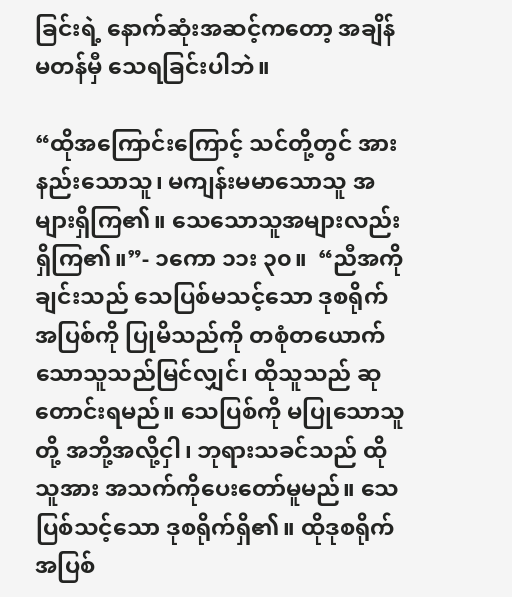ခြင်းရဲ့ နောက်ဆုံးအဆင့်ကတော့ အချိန်မတန်မှီ သေရခြင်းပါဘဲ။

“ထိုအကြောင်းကြောင့် သင်တို့တွင် အားနည်းသောသူ၊ မကျန်းမမာသောသူ အများရှိကြ၏။ သေသောသူအများလည်း ရှိကြ၏။”- ၁ကော ၁၁း ၃၀။  “ညီအကိုချင်းသည် သေပြစ်မသင့်သော ဒုစရိုက်အပြစ်ကို ပြုမိသည်ကို တစုံတယောက်သောသူသည်မြင်လျှင်၊ ထိုသူသည် ဆုတောင်းရမည်။ သေပြစ်ကို မပြုသောသူတို့ အဘို့အလို့ငှါ၊ ဘုရားသခင်သည် ထိုသူအား အသက်ကိုပေးတော်မူမည်။ သေပြစ်သင့်သော ဒုစရိုက်ရှိ၏။ ထိုဒုစရိုက်အပြစ်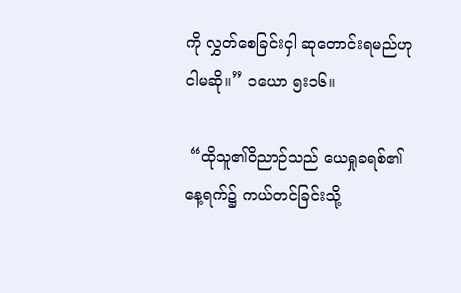ကို လွှတ်စေခြင်းငှါ ဆုတောင်းရမည်ဟု ငါမဆို။” ၁ယော ၅း၁၆။

 “ထိုသူ၏ဝိညာဉ်သည် ယေရှုခရစ်၏နေ့ရက်၌ ကယ်တင်ခြင်းသို့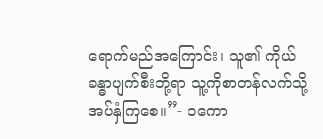ရောက်မည်အကြောင်း၊ သူ၏ ကိုယ်ခန္ဓာပျက်စီးဘို့ရာ သူ့ကိုစာတန်လက်သို့ အပ်နှံကြစေ။”- ၁ကော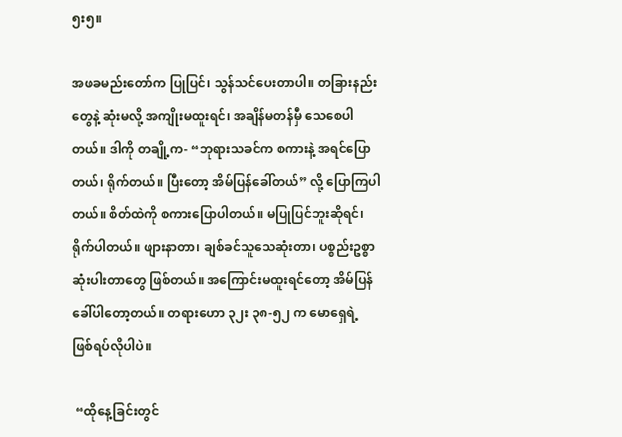၅း၅။

အဖခမည်းတော်က ပြုပြင်၊ သွန်သင်ပေးတာပါ။ တခြားနည်းတွေနဲ့ ဆုံးမလို့ အကျိုးမထူးရင်၊ အချိန်မတန်မှီ သေစေပါတယ်။ ဒါကို တချို့က- “ဘုရားသခင်က စကားနဲ့ အရင်ပြောတယ်၊ ရိုက်တယ်။ ပြီးတော့ အိမ်ပြန်ခေါ်တယ်” လို့ ပြောကြပါတယ်။ စိတ်ထဲကို စကားပြောပါတယ်။ မပြုပြင်ဘူးဆိုရင်၊ ရိုက်ပါတယ်။ ဖျားနာတာ၊ ချစ်ခင်သူသေဆုံးတာ၊ ပစ္စည်းဥစ္စာဆုံးပါးတာတွေ ဖြစ်တယ်။ အကြောင်းမထူးရင်တော့ အိမ်ပြန်ခေါ်ပါတော့တယ်။ တရားဟော ၃၂း ၃၈-၅၂ က မောရှေရဲ့ ဖြစ်ရပ်လိုပါပဲ။

 “ထိုနေ့ခြင်းတွင်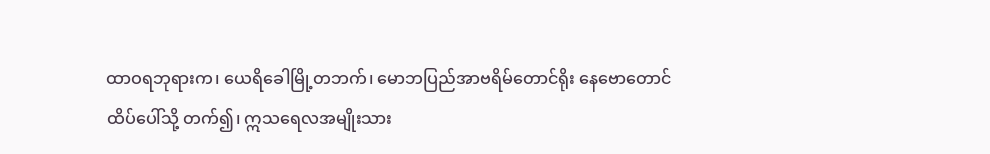ထာဝရဘုရားက၊ ယေရိခေါမြို့တဘက်၊ မောဘပြည်အာဗရိမ်တောင်ရိုး နေဗောတောင်ထိပ်ပေါ်သို့ တက်၍၊ ဣသရေလအမျိုးသား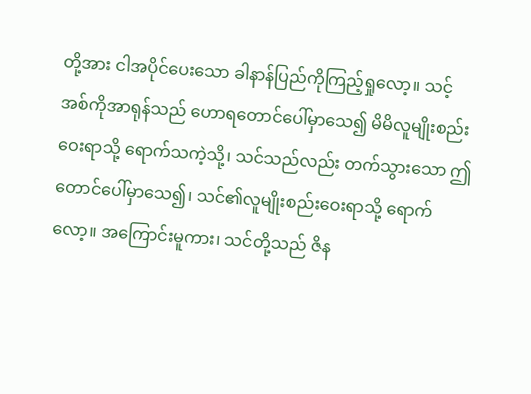တို့အား ငါအပိုင်ပေးသော ခါနာန်ပြည်ကိုကြည့်ရှုလော့။ သင့်အစ်ကိုအာရုန်သည် ဟောရတောင်ပေါ်မှာသေ၍ မိမိလူမျိုးစည်းဝေးရာသို့ ရောက်သကဲ့သို့၊ သင်သည်လည်း တက်သွားသော ဤတောင်ပေါ်မှာသေ၍၊ သင်၏လူမျိုးစည်းဝေးရာသို့ ရောက်လော့။ အကြောင်းမူကား၊ သင်တို့သည် ဇိန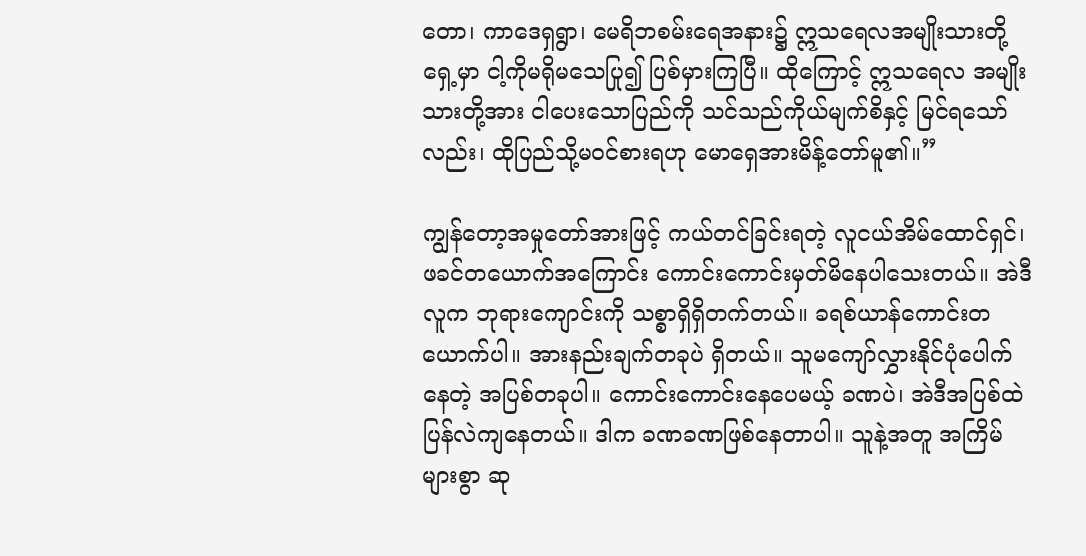တော၊ ကာဒေရှရွာ၊ မေရိဘစမ်းရေအနား၌ ဣသရေလအမျိုးသားတို့ရှေ့မှာ ငါ့ကိုမရိုမသေပြု၍ ပြစ်မှားကြပြီ။ ထိုကြောင့် ဣသရေလ အမျိုးသားတို့အား ငါပေးသောပြည်ကို သင်သည်ကိုယ်မျက်စိနှင့် မြင်ရသော်လည်း၊ ထိုပြည်သို့မဝင်စားရဟု မောရှေအားမိန့်တော်မူ၏။”

ကျွန်တော့အမှုတော်အားဖြင့် ကယ်တင်ခြင်းရတဲ့ လူငယ်အိမ်ထောင်ရှင်၊ ဖခင်တယောက်အကြောင်း ကောင်းကောင်းမှတ်မိနေပါသေးတယ်။ အဲဒီလူက ဘုရားကျောင်းကို သစ္စာရှိရှိတက်တယ်။ ခရစ်ယာန်ကောင်းတယောက်ပါ။ အားနည်းချက်တခုပဲ ရှိတယ်။ သူမကျော်လွှားနိုင်ပုံပေါက်နေတဲ့ အပြစ်တခုပါ။ ကောင်းကောင်းနေပေမယ့် ခဏပဲ၊ အဲဒီအပြစ်ထဲ ပြန်လဲကျနေတယ်။ ဒါက ခဏခဏဖြစ်နေတာပါ။ သူနဲ့အတူ အကြိမ်များစွာ ဆု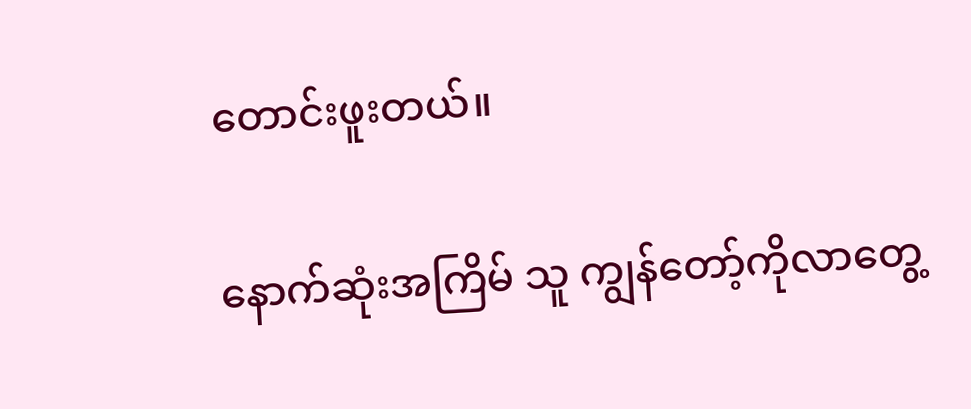တောင်းဖူးတယ်။

နောက်ဆုံးအကြိမ် သူ ကျွန်တော့်ကိုလာတွေ့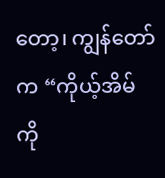တော့၊ ကျွန်တော်က “ကိုယ့်အိမ်ကို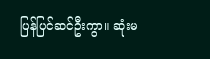ပြန်ပြင်ဆင်ဦးကွာ။ ဆုံးမ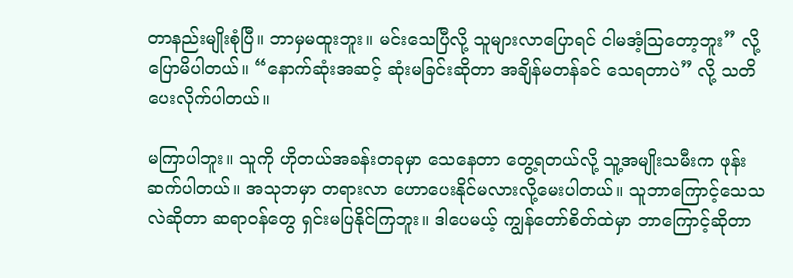တာနည်းမျိုးစုံပြီ။ ဘာမှမထူးဘူး။ မင်းသေပြီလို့ သူများလာပြောရင် ငါမအံ့ဩတော့ဘူး” လို့ ပြောမိပါတယ်။ “နောက်ဆုံးအဆင့် ဆုံးမခြင်းဆိုတာ အချိန်မတန်ခင် သေရတာပဲ” လို့ သတိပေးလိုက်ပါတယ်။

မကြာပါဘူး။ သူကို ဟိုတယ်အခန်းတခုမှာ သေနေတာ တွေ့ရတယ်လို့ သူ့အမျိုးသမီးက ဖုန်းဆက်ပါတယ်။ အသုဘမှာ တရားလာ ဟောပေးနိုင်မလားလို့မေးပါတယ်။ သူဘာကြောင့်သေသလဲဆိုတာ ဆရာဝန်တွေ ရှင်းမပြနိုင်ကြဘူး။ ဒါပေမယ့် ကျွန်တော်စိတ်ထဲမှာ ဘာကြောင့်ဆိုတာ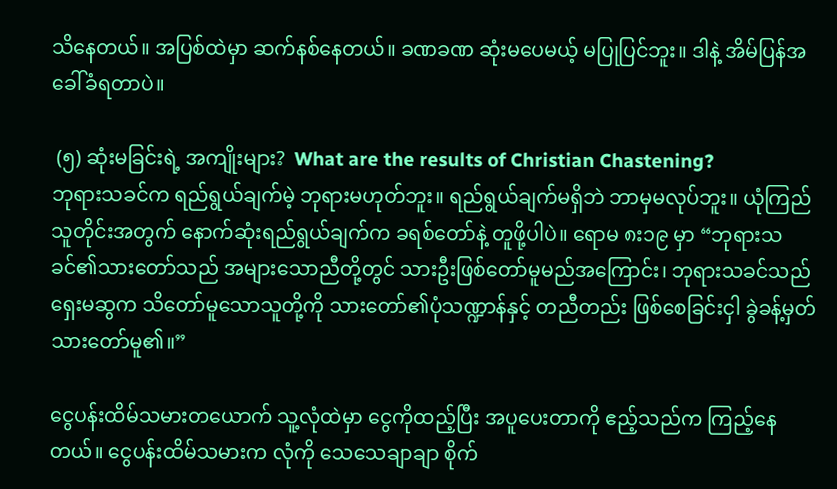သိနေတယ်။ အပြစ်ထဲမှာ ဆက်နစ်နေတယ်။ ခဏခဏ ဆုံးမပေမယ့် မပြုပြင်ဘူး။ ဒါနဲ့ အိမ်ပြန်အခေါ်ခံရတာပဲ။

 (၅) ဆုံးမခြင်းရဲ့ အကျိုးများ?  What are the results of Christian Chastening?
ဘုရားသခင်က ရည်ရွယ်ချက်မဲ့ ဘုရားမဟုတ်ဘူး။ ရည်ရွယ်ချက်မရှိဘဲ ဘာမှမလုပ်ဘူး။ ယုံကြည်သူတိုင်းအတွက် နောက်ဆုံးရည်ရွယ်ချက်က ခရစ်တော်နဲ့ တူဖို့ပါပဲ။ ရောမ ၈း၁၉ မှာ “ဘုရားသခင်၏သားတော်သည် အများသောညီတို့တွင် သားဦးဖြစ်တော်မူမည်အကြောင်း၊ ဘုရားသခင်သည်ရှေးမဆွက သိတော်မူသောသူတို့ကို သားတော်၏ပုံသဏ္ဍာန်နှင့် တညီတည်း ဖြစ်စေခြင်းငှါ ခွဲခန့်မှတ်သားတော်မူ၏။”

ငွေပန်းထိမ်သမားတယောက် သူ့လုံထဲမှာ ငွေကိုထည့်ပြီး အပူပေးတာကို ဧည့်သည်က ကြည့်နေတယ်။ ငွေပန်းထိမ်သမားက လုံကို သေသေချာချာ စိုက်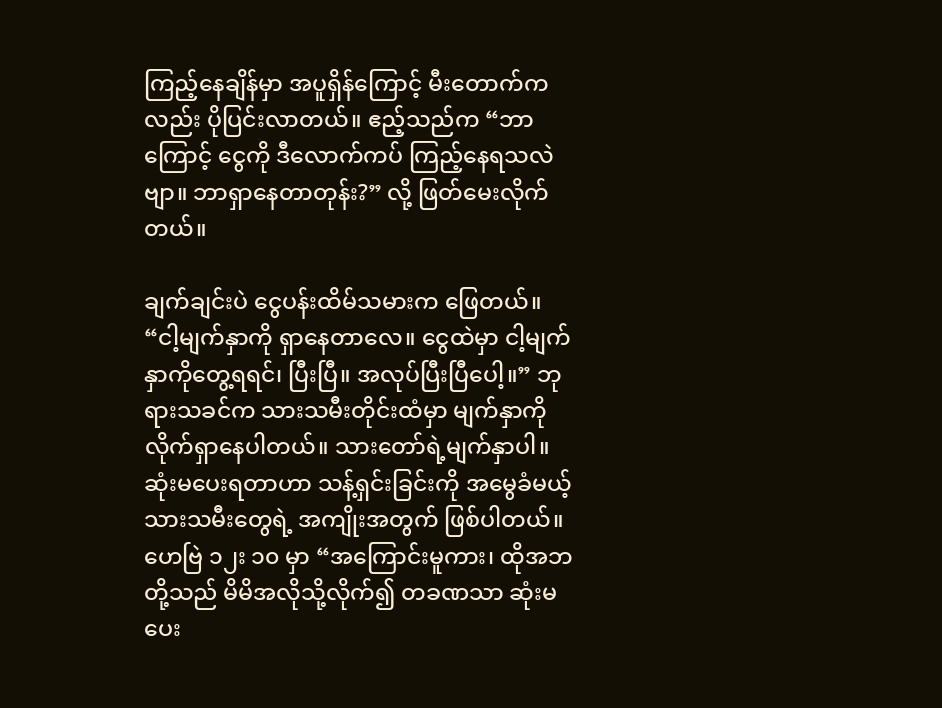ကြည့်နေချိန်မှာ အပူရှိန်ကြောင့် မီးတောက်ကလည်း ပိုပြင်းလာတယ်။ ဧည့်သည်က “ဘာကြောင့် ငွေကို ဒီလောက်ကပ် ကြည့်နေရသလဲဗျာ။ ဘာရှာနေတာတုန်း?” လို့ ဖြတ်မေးလိုက်တယ်။

ချက်ချင်းပဲ ငွေပန်းထိမ်သမားက ဖြေတယ်။ “ငါ့မျက်နှာကို ရှာနေတာလေ။ ငွေထဲမှာ ငါ့မျက်နှာကိုတွေ့ရရင်၊ ပြီးပြီ။ အလုပ်ပြီးပြီပေါ့။” ဘုရားသခင်က သားသမီးတိုင်းထံမှာ မျက်နှာကို လိုက်ရှာနေပါတယ်။ သားတော်ရဲ့မျက်နှာပါ။ ဆုံးမပေးရတာဟာ သန့်ရှင်းခြင်းကို အမွေခံမယ့် သားသမီးတွေရဲ့ အကျိုးအတွက် ဖြစ်ပါတယ်။ ဟေဗြဲ ၁၂း ၁၀ မှာ “အကြောင်းမူကား၊ ထိုအဘတို့သည် မိမိအလိုသို့လိုက်၍ တခဏသာ ဆုံးမပေး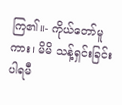ကြ၏။- ကိုယ်တော်မူကား၊ မိမိ သန့်ရှင်းခြင်းပါရမီ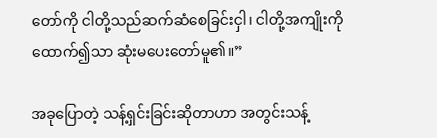တော်ကို ငါတို့သည်ဆက်ဆံစေခြင်းငှါ၊ ငါတို့အကျိုးကိုထောက်၍သာ ဆုံးမပေးတော်မူ၏။”

အခုပြောတဲ့ သန့်ရှင်းခြင်းဆိုတာဟာ အတွင်းသန့်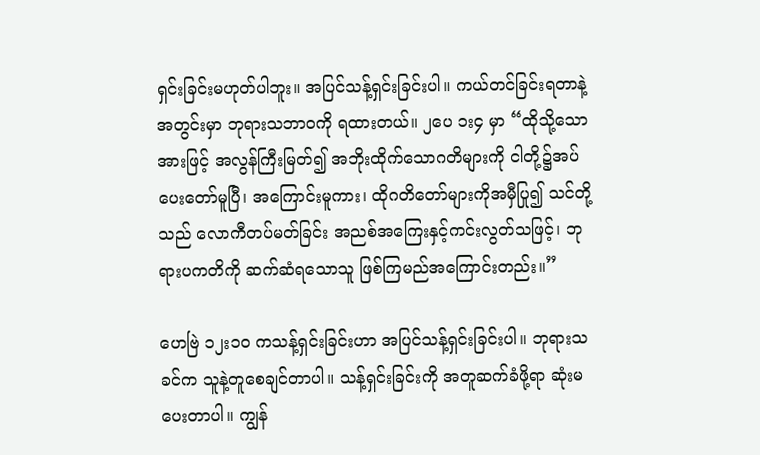ရှင်းခြင်းမဟုတ်ပါဘူး။ အပြင်သန့်ရှင်းခြင်းပါ။ ကယ်တင်ခြင်းရတာနဲ့ အတွင်းမှာ ဘုရားသဘာဝကို ရထားတယ်။ ၂ပေ ၁း၄ မှာ “ထိုသို့သောအားဖြင့် အလွန်ကြီးမြတ်၍ အဘိုးထိုက်သောဂတိများကို ငါတို့၌အပ်ပေးတော်မူပြီ၊ အကြောင်းမူကား၊ ထိုဂတိတော်များကိုအမှီပြု၍ သင်တို့သည် လောကီတပ်မတ်ခြင်း အညစ်အကြေးနှင့်ကင်းလွတ်သဖြင့်၊ ဘုရားပကတိကို ဆက်ဆံရသောသူ ဖြစ်ကြမည်အကြောင်းတည်း။”

ဟေဗြဲ ၁၂း၁၀ ကသန့်ရှင်းခြင်းဟာ အပြင်သန့်ရှင်းခြင်းပါ။ ဘုရားသခင်က သူနဲ့တူစေချင်တာပါ။ သန့်ရှင်းခြင်းကို အတူဆက်ခံဖို့ရာ ဆုံးမပေးတာပါ။ ကျွန်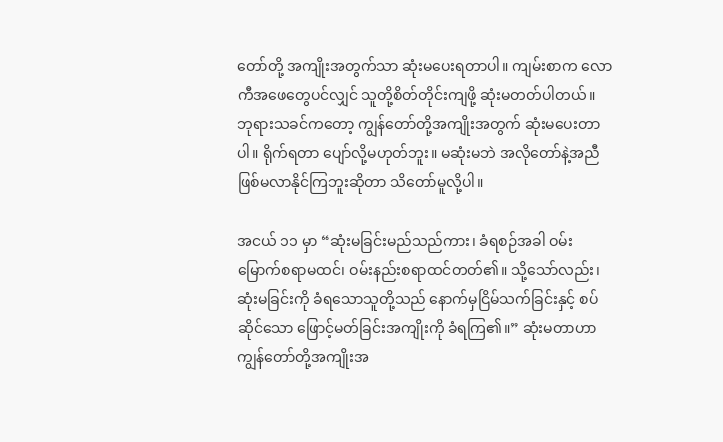တော်တို့ အကျိုးအတွက်သာ ဆုံးမပေးရတာပါ။ ကျမ်းစာက လောကီအဖေတွေပင်လျှင် သူတို့စိတ်တိုင်းကျဖို့ ဆုံးမတတ်ပါတယ်။ ဘုရားသခင်ကတော့ ကျွန်တော်တို့အကျိုးအတွက် ဆုံးမပေးတာပါ။ ရိုက်ရတာ ပျော်လို့မဟုတ်ဘူး။ မဆုံးမဘဲ အလိုတော်နဲ့အညီ ဖြစ်မလာနိုင်ကြဘူးဆိုတာ သိတော်မူလို့ပါ။

အငယ် ၁၁ မှာ “ဆုံးမခြင်းမည်သည်ကား၊ ခံရစဉ်အခါ ဝမ်းမြောက်စရာမထင်၊ ဝမ်းနည်းစရာထင်တတ်၏။ သို့သော်လည်း၊ ဆုံးမခြင်းကို ခံရသောသူတို့သည် နောက်မှငြိမ်သက်ခြင်းနှင့် စပ်ဆိုင်သော ဖြောင့်မတ်ခြင်းအကျိုးကို ခံရကြ၏။” ဆုံးမတာဟာ ကျွန်တော်တို့အကျိုးအ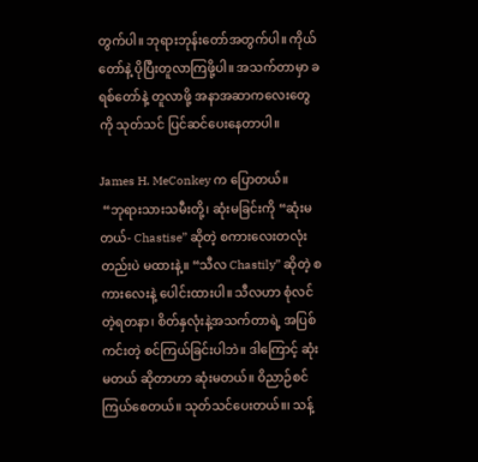တွက်ပါ။ ဘုရားဘုန်းတော်အတွက်ပါ။ ကိုယ်တော်နဲ့ ပိုပြီးတူလာကြဖို့ပါ။ အသက်တာမှာ ခရစ်တော်နဲ့ တူလာဖို့ အနာအဆာကလေးတွေကို သုတ်သင် ပြင်ဆင်ပေးနေတာပါ။

James H. MeConkey က ပြောတယ်။
 “ဘုရားသားသမီးတို့၊ ဆုံးမခြင်းကို “ဆုံးမတယ်- Chastise” ဆိုတဲ့ စကားလေးတလုံးတည်းပဲ မထားနဲ့။ “သီလ Chastily” ဆိုတဲ့ စကားလေးနဲ့ ပေါင်းထားပါ။ သီလဟာ စုံလင်တဲ့ရတနာ၊ စိတ်နှလုံးနဲ့အသက်တာရဲ့ အပြစ်ကင်းတဲ့ စင်ကြယ်ခြင်းပါဘဲ။ ဒါကြောင့် ဆုံးမတယ် ဆိုတာဟာ ဆုံးမတယ်။ ဝိညာဉ်စင်ကြယ်စေတယ်။ သုတ်သင်ပေးတယ်။၊ သန့်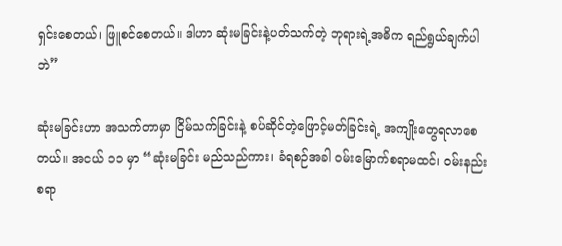ရှင်းစေတယ်၊ ဖြူစင်စေတယ်။ ဒါဟာ ဆုံးမခြင်းနဲ့ပတ်သက်တဲ့ ဘုရားရဲ့အဓိက ရည်ရွယ်ချက်ပါဘဲ”

ဆုံးမခြင်းဟာ အသက်တာမှာ ငြိမ်သက်ခြင်းနဲ့ စပ်ဆိုင်တဲ့ဖြောင့်မတ်ခြင်းရဲ့ အကျိုးတွေရလာစေတယ်။ အငယ် ၁၁ မှာ “ဆုံးမခြင်း မည်သည်ကား၊ ခံရစဉ်အခါ ဝမ်းမြောက်စရာမထင်၊ ဝမ်းနည်းစရာ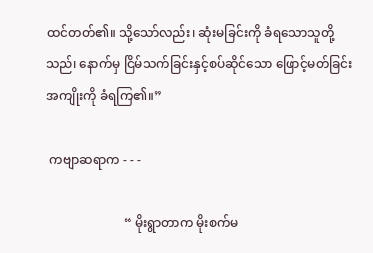ထင်တတ်၏။ သို့သော်လည်း၊ ဆုံးမခြင်းကို ခံရသောသူတို့သည်၊ နောက်မှ ငြိမ်သက်ခြင်းနှင့်စပ်ဆိုင်သော ဖြောင့်မတ်ခြင်းအကျိုးကို ခံရကြ၏။”

 ကဗျာဆရာက - - -

                         “ မိုးရွာတာက မိုးစက်မ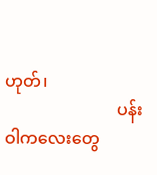ဟုတ်၊
                           ပန်းဝါကလေးတွေ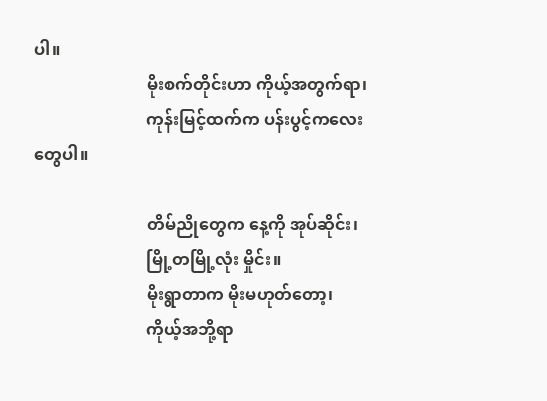ပါ။
                           မိုးစက်တိုင်းဟာ ကိုယ့်အတွက်ရာ၊
                           ကုန်းမြင့်ထက်က ပန်းပွင့်ကလေးတွေပါ။

                           တိမ်ညိုတွေက နေ့ကို အုပ်ဆိုင်း၊
                           မြို့တမြို့လုံး မှိုင်း။
                           မိုးရွာတာက မိုးမဟုတ်တော့၊
                           ကိုယ့်အဘို့ရာ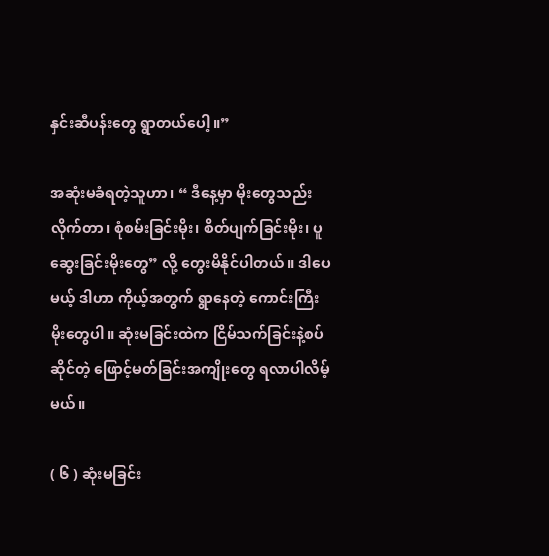နှင်းဆီပန်းတွေ ရွာတယ်ပေါ့။”

အဆုံးမခံရတဲ့သူဟာ၊ “ ဒီနေ့မှာ မိုးတွေသည်းလိုက်တာ၊ စုံစမ်းခြင်းမိုး၊ စိတ်ပျက်ခြင်းမိုး၊ ပူဆွေးခြင်းမိုးတွေ” လို့ တွေးမိနိုင်ပါတယ်။ ဒါပေမယ့် ဒါဟာ ကိုယ့်အတွက် ရွာနေတဲ့ ကောင်းကြီးမိုးတွေပါ။ ဆုံးမခြင်းထဲက ငြိမ်သက်ခြင်းနဲ့စပ်ဆိုင်တဲ့ ဖြောင့်မတ်ခြင်းအကျိုးတွေ ရလာပါလိမ့်မယ်။

( ၆ ) ဆုံးမခြင်း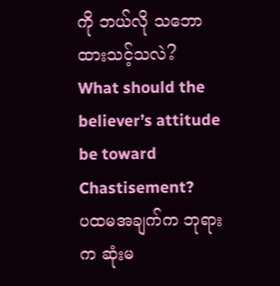ကို ဘယ်လို သဘောထားသင့်သလဲ?  What should the believer’s attitude be toward Chastisement?
ပထမအချက်က ဘုရားက ဆုံးမ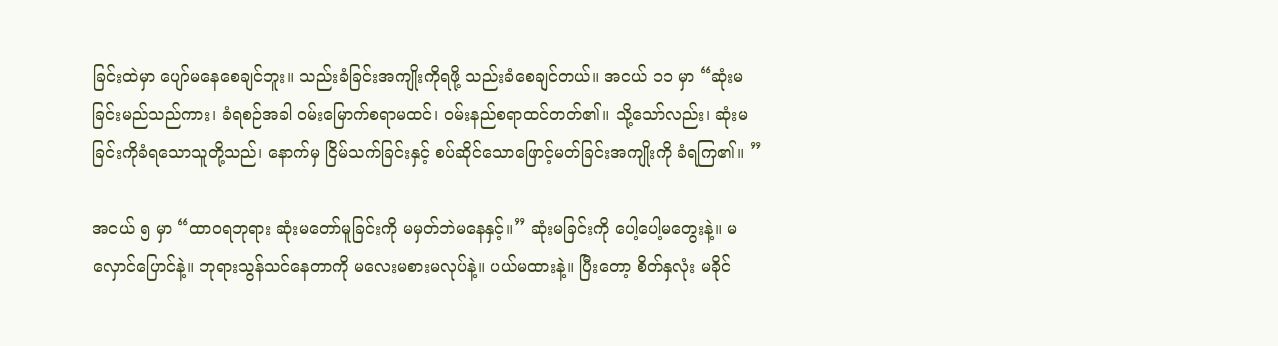ခြင်းထဲမှာ ပျော်မနေစေချင်ဘူး။ သည်းခံခြင်းအကျိုးကိုရဖို့ သည်းခံစေချင်တယ်။ အငယ် ၁၁ မှာ “ဆုံးမခြင်းမည်သည်ကား၊ ခံရစဉ်အခါ ဝမ်းမြောက်စရာမထင်၊ ဝမ်းနည်စရာထင်တတ်၏။ သို့သော်လည်း၊ ဆုံးမခြင်းကိုခံရသောသူတို့သည်၊ နောက်မှ ငြိမ်သက်ခြင်းနှင့် စပ်ဆိုင်သောဖြောင့်မတ်ခြင်းအကျိုးကို ခံရကြ၏။ ”

အငယ် ၅ မှာ “ထာဝရဘုရား ဆုံးမတော်မူခြင်းကို မမှတ်ဘဲမနေနှင့်။” ဆုံးမခြင်းကို ပေါ့ပေါ့မတွေးနဲ့။ မလှောင်ပြောင်နဲ့။ ဘုရားသွန်သင်နေတာကို မလေးမစားမလုပ်နဲ့။ ပယ်မထားနဲ့။ ပြီးတော့ စိတ်နှလုံး မခိုင်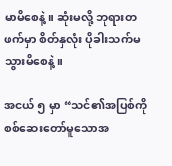မာမိစေနဲ့။ ဆုံးမလို့ ဘုရားတဖက်မှာ စိတ်နှလုံး ပိုခါးသက်မသွားမိစေနဲ့။

အငယ် ၅ မှာ “သင်၏အပြစ်ကို စစ်ဆေးတော်မူသောအ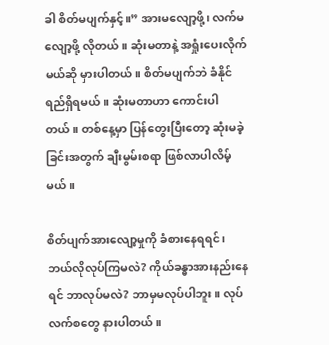ခါ စိတ်မပျက်နှင့်။” အားမလျော့ဖို့၊ လက်မလျော့ဖို့ လိုတယ်။ ဆုံးမတာနဲ့ အရှုံးပေးလိုက်မယ်ဆို မှားပါတယ်။ စိတ်မပျက်ဘဲ ခံနိုင်ရည်ရှိရမယ်။ ဆုံးမတာဟာ ကောင်းပါတယ်။ တစ်နေ့မှာ ပြန်တွေးပြီးတော့ ဆုံးမခဲ့ခြင်းအတွက် ချီးမွမ်းစရာ ဖြစ်လာပါလိမ့်မယ်။

စိတ်ပျက်အားလျော့မှုကို ခံစားနေရရင်၊ ဘယ်လိုလုပ်ကြမလဲ? ကိုယ်ခန္ဓာအားနည်းနေရင် ဘာလုပ်မလဲ? ဘာမှမလုပ်ပါဘူး။ လုပ်လက်စတွေ နားပါတယ်။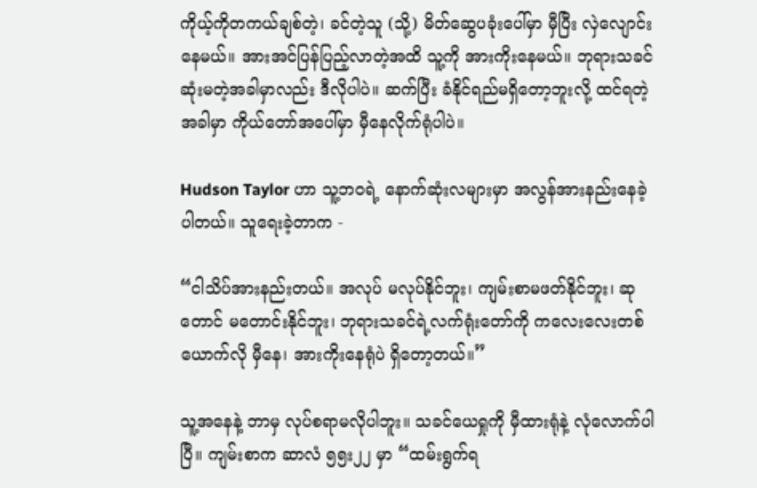ကိုယ့်ကိုတကယ်ချစ်တဲ့၊ ခင်တဲ့သူ (သို့) မိတ်ဆွေပခုံးပေါ်မှာ မှီပြီး လှဲလျောင်းနေမယ်။ အားအင်ပြန်ပြည့်လာတဲ့အထိ သူ့ကို အားကိုးနေမယ်။ ဘုရားသခင်ဆုံးမတဲ့အခါမှာလည်း ဒီလိုပါပဲ။ ဆက်ပြီး ခံနိုင်ရည်မရှိတော့ဘူးလို့ ထင်ရတဲ့အခါမှာ ကိုယ်တော်အပေါ်မှာ မှီနေလိုက်ရုံပါပဲ။

Hudson Taylor ဟာ သူ့ဘဝရဲ့ နောက်ဆုံးလများမှာ အလွန်အားနည်းနေခဲ့ပါတယ်။ သူရေးခဲ့တာက -

“ငါသိပ်အားနည်းတယ်။ အလုပ် မလုပ်နိုင်ဘူး၊ ကျမ်းစာမဖတ်နိုင်ဘူး၊ ဆုတောင် မတောင်းနိုင်ဘူး၊ ဘုရားသခင်ရဲ့လက်ရုံးတော်ကို ကလေးလေးတစ်ယောက်လို မှီနေ၊ အားကိုးနေရုံပဲ ရှိတော့တယ်။”

သူ့အနေနဲ့ ဘာမှ လုပ်စရာမလိုပါဘူး။ သခင်ယေရှုကို မှီထားရုံနဲ့ လုံလောက်ပါပြီ။ ကျမ်းစာက ဆာလံ ၅၅း၂၂ မှာ “ထမ်းရွက်ရ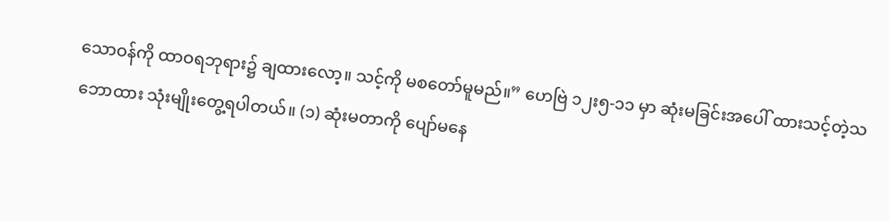သောဝန်ကို ထာဝရဘုရား၌ ချထားလော့။ သင့်ကို မစတော်မူမည်။” ဟေဗြဲ ၁၂း၅-၁၁ မှာ ဆုံးမခြင်းအပေါ် ထားသင့်တဲ့သဘောထား သုံးမျိုးတွေ့ရပါတယ်။ (၁) ဆုံးမတာကို ပျော်မနေ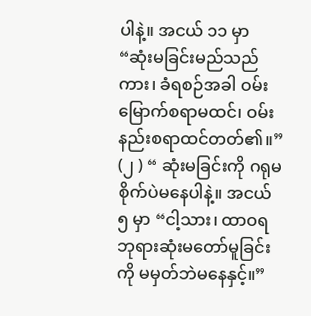ပါနဲ့။ အငယ် ၁၁ မှာ “ဆုံးမခြင်းမည်သည်ကား၊ ခံရစဉ်အခါ ဝမ်းမြောက်စရာမထင်၊ ဝမ်းနည်းစရာထင်တတ်၏။”  (၂ ) “ ဆုံးမခြင်းကို ဂရုမစိုက်ပဲမနေပါနဲ့။ အငယ် ၅ မှာ “ငါ့သား၊ ထာဝရဘုရားဆုံးမတော်မူခြင်းကို မမှတ်ဘဲမနေနှင့်။”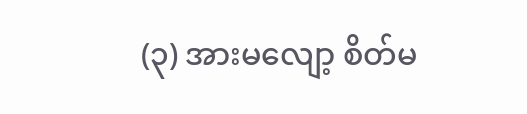(၃) အားမလျော့ စိတ်မ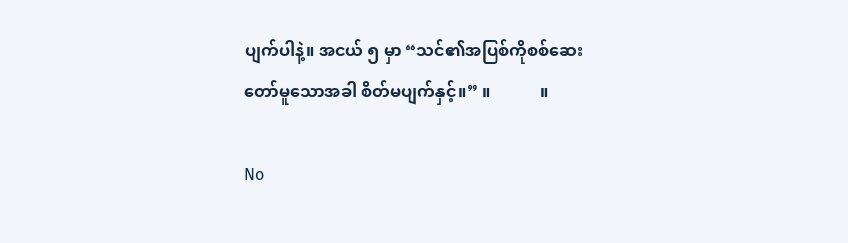ပျက်ပါနဲ့။ အငယ် ၅ မှာ “သင်၏အပြစ်ကိုစစ်ဆေးတော်မူသောအခါ စိတ်မပျက်နှင့်။” ။            ။

No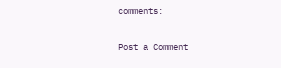comments:

Post a Comment